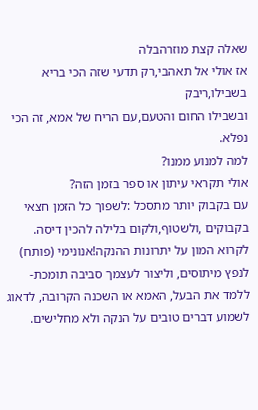שאלה קצת מוזרהבלה
אז אולי אל תאהבי,רק תדעי שזה הכי בריא בשבילו,ריבק
ובשבילו החום והטעם,עם הריח של אמא, זה הכי נפלא.
למה למנוע ממנו?
אולי תקראי עיתון או ספר בזמן הזה?
עם בקבוק יותר מתסכל :לשפוך כל הזמן חצאי בקבוקים ,ולשטוף,ולקום בלילה להכין דיסה.
לקרוא המון על יתרונות ההנקה!אנונימי (פותח)
לנפץ מיתוסים, וליצור לעצמך סביבה תומכת- ללמד את הבעל, האמא או השכנה הקרובה, לדאוג לשמוע דברים טובים על הנקה ולא מחלישים.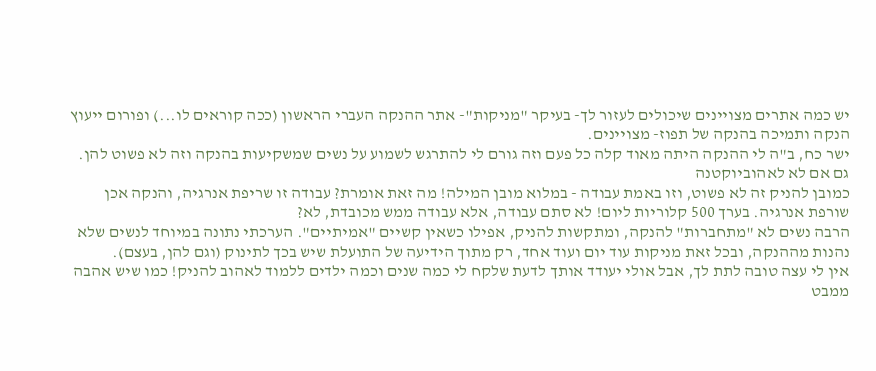יש כמה אתרים מצויינים שיכולים לעזור לך- בעיקר "מניקות"- אתר ההנקה העברי הראשון (ככה קוראים לו...) ופורום ייעוץ הנקה ותמיכה בהנקה של תפוז- מצויינים.
ישר כח, ב"ה לי ההנקה היתה מאוד קלה כל פעם וזה גורם לי להתרגש לשמוע על נשים שמשקיעות בהנקה וזה לא פשוט להן.
גם אם לא לאהוביוקטנה
כמובן להניק זה לא פשוט, וזו באמת עבודה - במלוא מובן המילה! מה זאת אומרת? עבודה זו שריפת אנרגיה, והנקה אכן שורפת אנרגיה. בערך 500 קלוריות ליום! לא סתם עבודה, אלא עבודה ממש מכובדת, לא?
הרבה נשים לא "מתחברות" להנקה, ומתקשות להניק, אפילו כשאין קשיים "אמיתיים". הערכתי נתונה במיוחד לנשים שלא נהנות מההנקה, ובכל זאת מניקות עוד יום ועוד אחד, רק מתוך הידיעה של התועלת שיש בכך לתינוק (וגם להן, בעצם).
אין לי עצה טובה לתת לך, אבל אולי יעודד אותך לדעת שלקח לי כמה שנים וכמה ילדים ללמוד לאהוב להניק! כמו שיש אהבה ממבט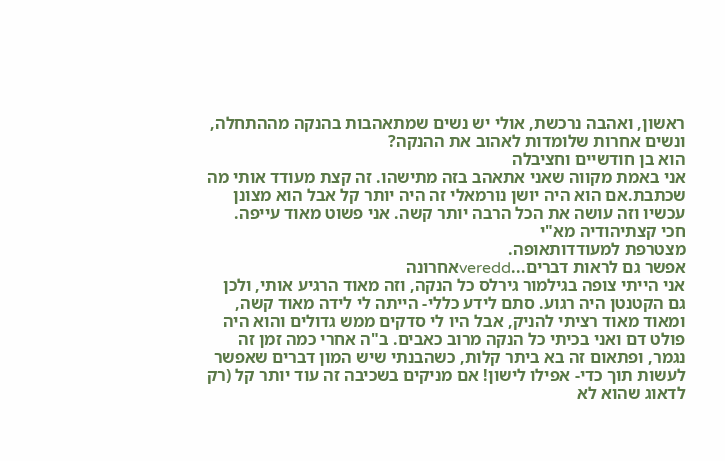ראשון, ואהבה נרכשת, אולי יש נשים שמתאהבות בהנקה מההתחלה, ונשים אחרות שלומדות לאהוב את ההנקה?
הוא בן חודשיים וחציבלה
אני באמת מקווה שאני אתאהב בזה מתישהו. זה קצת מעודד אותי מה שכתבת.אם הוא היה יושן נורמאלי זה היה יותר קל אבל הוא מצונן עכשיו וזה עושה את הכל הרבה יותר קשה. אני פשוט מאוד עייפה.
חכי קצתיהודיה מא"י
מצטרפת למעודדותאופה.
אפשר גם לראות דברים...vereddאחרונה
אני הייתי צופה בגילמור גירלס כל הנקה, וזה מאוד הרגיע אותי, ולכן גם הקטנטן היה רגוע. סתם לידע כללי- הייתה לי לידה מאוד קשה, ומאוד מאוד רציתי להניק, אבל היו לי סדקים ממש גדולים והוא היה פולט דם ואני בכיתי כל הנקה מרוב כאבים. ב"ה אחרי כמה זמן זה נגמר, ופתאום זה בא ביתר קלות, כשהבנתי שיש המון דברים שאפשר לעשות תוך כדי- אפילו לישון! אם מניקים בשכיבה זה עוד יותר קל (רק לדאוג שהוא לא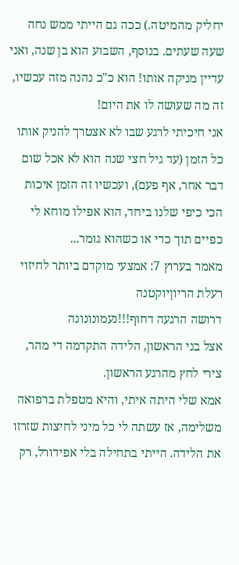יחליק מהמיטה.) ככה גם הייתי ממש נחה שעה שעתים. בנוסף, השבוע הוא בן שנה, ואני עדיין מניקה אותו! הוא כ"כ נהנה מזה עכשיו, זה מה שעושה לו את היום!
אני חיכיתי לרגע שבו לא אצטרך להניק אותו כל הזמן (עד גיל חצי שנה הוא לא אכל שום דבר אחר, אף פעם), ועכשיו זה הזמן איכות הכי כיפי שלנו ביחד, הוא אפילו מוחא לי כפיים תוך כדי או כשהוא גומר...
מאמר בערוץ 7: אמצעי מוקדם ביותר לחיזוי רעלת הריוןיוקטנה
דרושה הרגעה דחוף!!!נעמונונונה
אצל בני הראשון, הלידה התקדמה די מהר, צירי לחץ מהרגע הראשון.
אמא שלי היתה איתי, והיא מטפלת ברפואה משלימה, אז עשתה לי כל מיני לחיצות שזרזו את הלידה. הייתי בתחילה בלי אפידורל, רק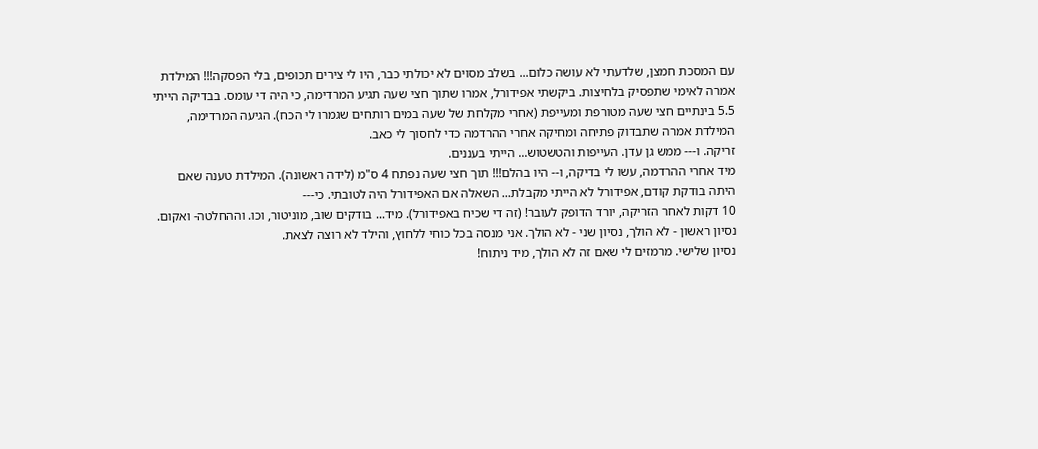עם המסכת חמצן, שלדעתי לא עושה כלום... בשלב מסוים לא יכולתי כבר, היו לי צירים תכופים, בלי הפסקה!!! המילדת אמרה לאימי שתפסיק בלחיצות. ביקשתי אפידורל, אמרו שתוך חצי שעה תגיע המרדימה, כי היה די עומס. בבדיקה הייתי 5.5 בינתיים חצי שעה מטורפת ומעייפת (אחרי מקלחת של שעה במים רותחים שגמרו לי הכח). הגיעה המרדימה, המילדת אמרה שתבדוק פתיחה ומחיקה אחרי ההרדמה כדי לחסוך לי כאב.
זריקה. ו--- ממש גן עדן. העייפות והטשטוש... הייתי בעננים.
מיד אחרי ההרדמה, עשו לי בדיקה, ו-- היו בהלם!!! תוך חצי שעה נפתח 4 ס"מ (לידה ראשונה). המילדת טענה שאם היתה בודקת קודם, אפידורל לא הייתי מקבלת... השאלה אם האפידורל היה לטובתי. כי---
10 דקות לאחר הזריקה, יורד הדופק לעובר! (זה די שכיח באפידורל). מיד... בודקים שוב, מוניטור, וכו. וההחלטה- ואקום.
נסיון ראשון - לא הולך, נסיון שני - לא הולך. אני מנסה בכל כוחי ללחוץ, והילד לא רוצה לצאת.
נסיון שלישי. מרמזים לי שאם זה לא הולך, מיד ניתוח!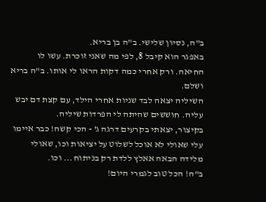ב"ה, נסיון שלישי. ב"ה בן בריא.
באפגר הוא קיבל 8, לפי מה שאני זוכרת. עשו לו החיאה. ורק אחרי כמה דקות הראו לי אותו. ב"ה בריא ושלם.
השיליה יצאה לבד שניות אחרי הילד, עם קצת דם יבש עליה. חוששים שהיתה לי הפרדות שיליה.
בקיצור, יצאתי בקרעים דרגה ג' - הכי קשה! כבר איימו עלי שאולי לא אוכל לשלוט על יציאות וכו, שאולי מלידה הבאה אאלץ ללדת רק בניתוח... וכו.
ב"ה! הכל טוב לגמרי היום!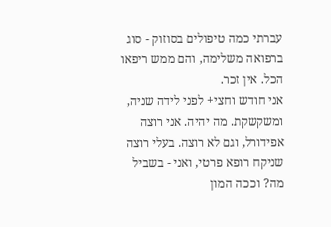עברתי כמה טיפולים בסוזוק - סוג ברפואה משלימה, והם ממש ריפאו הכל. אין זכר.
אני חודש וחצי+ לפני לידה שניה, ומשקשקת. מה יהיה. אני רוצה אפידורל, וגם לא רוצה. בעלי רוצה שניקח רופא פרטי, ואני - בשביל מה? וככה המון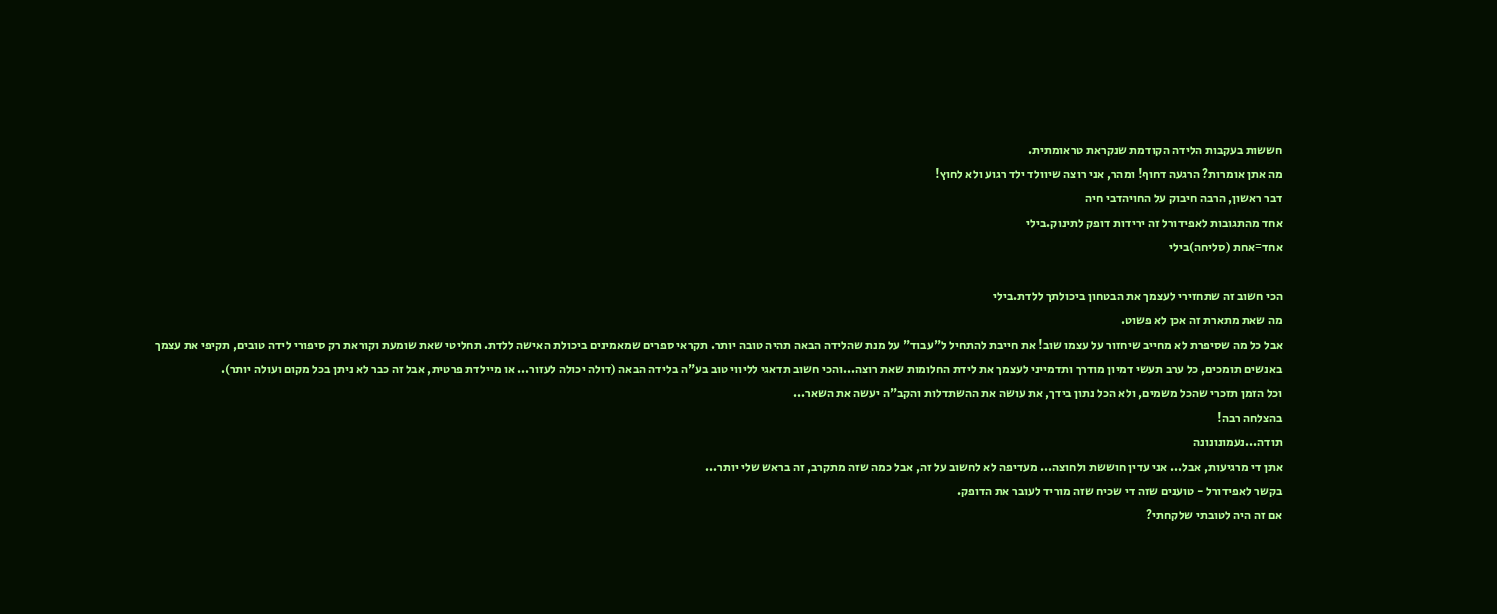חששות בעקבות הלידה הקודמת שנקראת טראומתית.
מה אתן אומרות? הרגעה דחוף! ומהר, אני רוצה שיוולד ילד רגוע ולא לחוץ!
דבר ראשון, הרבה חיבוק על החויהדבי חיה
אחד מהתגובות לאפידורל זה ירידות דופק לתינוק.בילי
אחד=אחת (סליחה)בילי

הכי חשוב זה שתחזירי לעצמך את הבטחון ביכולתך ללדת.בילי
מה שאת מתארת זה אכן לא פשוט.
אבל כל מה שסיפרת לא מחייב שיחזור על עצמו שוב! את חייבת להתחיל ל"עבוד" על מנת שהלידה הבאה תהיה טובה יותר. תקראי ספרים שמאמינים ביכולת האישה ללדת. תחליטי שאת שומעת וקוראת רק סיפורי לידה טובים, תקיפי את עצמך באנשים תומכים, כל ערב תעשי דמיון מודרך ותדמייני לעצמך את לידת החלומות שאת רוצה...והכי חשוב תדאגי לליווי טוב בע"ה בלידה הבאה (דולה יכולה לעזור... או מיילדת פרטית, אבל זה כבר לא ניתן בכל מקום ועולה יותר).
וכל הזמן תזכרי שהכל משמים, ולא הכל נתון בידך, את עושה את ההשתדלות והקב"ה יעשה את השאר...
בהצלחה רבה!
תודה...נעמונונונה
אתן די מרגיעות, אבל... אני עדין חוששת ולחוצה... מעדיפה לא לחשוב על זה, אבל כמה שזה מתקרב, זה בראש שלי יותר...
בקשר לאפידורל - טוענים שזה די שכיח שזה מוריד לעובר את הדופק.
אם זה היה לטובתי שלקחתי?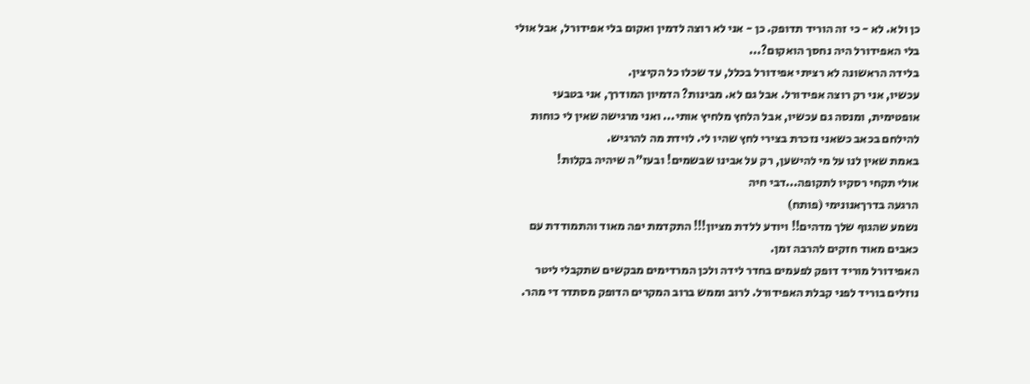כן ולא. לא - כי זה הוריד תדופק. כן - אני לא רוצה לדמין ואקום בלי אפידורל, אבל אולי בלי האפידורל היה נחסך הואקום?...
בלידה הראשונה לא רציתי אפידורל בכלל, עד שכלו כל הקיצין.
עכשיו, אני רק רוצה אפידורל. אבל גם לא. מבינות? הדמיון המודרך, אני בטבעי אופטימית, ומנסה גם עכשיו, אבל הלחץ מלחיץ אותי... ואני מרגישה שאין לי כוחות להילחם בכאב כשאני נזכרת בצירי לחץ שהיו לי. לוידת מה להרגיש.
באמת שאין לנו על מי להישען, רק על אבינו שבשמים! ובעז"ה שיהיה בקלות!
אולי תקחי רסקיו לתקופה...דבי חיה
הרגעה בדרךאנונימי (פותח)
נשמע שהגוף שלך מדהים!! ויודע ללדת מציון!!! התקדמת יפה מאוד והתמודדת עם כאבים מאוד חזקים להרבה זמן.
האפידורל מוריד דופק לפעמים בחדר לידה ולכן המרדימים מבקשים שתקבלי ליטר נוזלים בוריד לפני קבלת האפידורל. לרוב וממש ברוב המקרים הדופק מסתדר די מהר.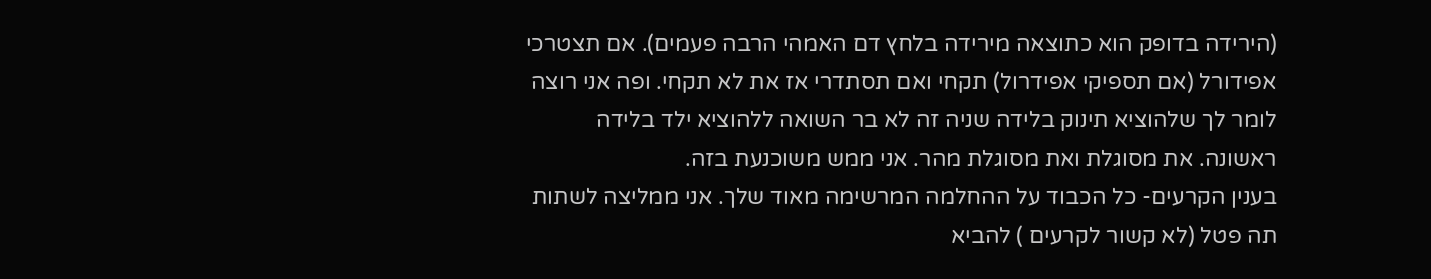(הירידה בדופק הוא כתוצאה מירידה בלחץ דם האמהי הרבה פעמים). אם תצטרכי אפידורל (אם תספיקי אפידרול) תקחי ואם תסתדרי אז את לא תקחי. ופה אני רוצה לומר לך שלהוציא תינוק בלידה שניה זה לא בר השואה ללהוציא ילד בלידה ראשונה. את מסוגלת ואת מסוגלת מהר. אני ממש משוכנעת בזה.
בענין הקרעים- כל הכבוד על ההחלמה המרשימה מאוד שלך. אני ממליצה לשתות תה פטל (לא קשור לקרעים ) להביא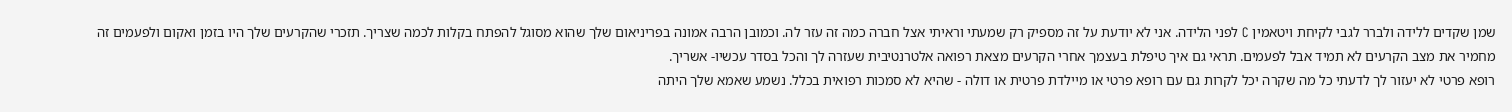שמן שקדים ללידה ולברר לגבי לקיחת ויטאמין C לפני הלידה. אני לא יודעת על זה מספיק רק שמעתי וראיתי אצל חברה כמה זה עזר לה. וכמובן הרבה אמונה בפריניאום שלך שהוא מסוגל להפתח בקלות לכמה שצריך. תזכרי שהקרעים שלך היו בזמן ואקום ולפעמים זה מחמיר את מצב הקרעים לא תמיד אבל לפעמים. תראי גם איך טיפלת בעצמך אחרי הקרעים מצאת רפואה אלטרנטיבית שעזרה לך והכל בסדר עכשיו- אשריך.
רופא פרטי לא יעזור לך לדעתי כל מה שקרה יכל לקרות גם עם רופא פרטי או מיילדת פרטית או דולה - שהיא לא סמכות רפואית בכלל. נשמע שאמא שלך היתה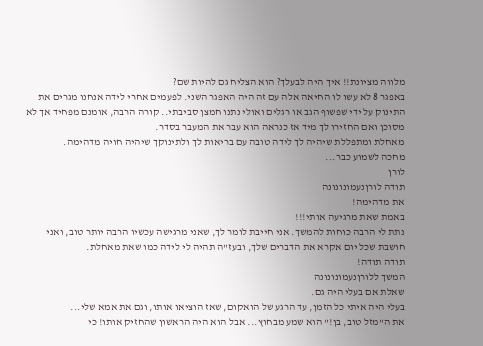מלווה מציונת!! איך היה לבעלך? הוא הצליח גם להיות שם?
באפגר 8 לא עשו לו החיאה אלה עם זה היה האפגר השני. לפעמים אחרי לידה אנחנו מגרים את התינוק על ידי שפשוף הגב או רגלים ואולי נתנו חמצן סביבתי.. קורה הרבה, אומנם מפחיד אך לא מסוכן ואם החזירו לך מיד אז כנראה הוא עבר את המעבר בסדר.
מאחלת ומתפללת שיהיה לך לידה טובה עם בריאות לך ולתינוקך שיהיה חויה מדהימה.
מחכה לשמוע כבר...
לורן
תודה לורןנעמונונונה
את מדהימה!
באמת שאת מרגיעה אותי!!!
נתת לי הרבה כוחות להמשך. אני חייבת לומר לך, שאני מרגישה עכשיו הרבה יותר טוב, ואני חושבת שכל יום אקרא את הדברים שלך, ובעז"ה תהיה לי לידה כמו שאת מאחלת.
תודה תודה!
המשך ללורןנעמונונונה
שאלת אם בעלי היה גם.
בעלי היה איתי כל הזמן, עד הרגע של הואקום, שאז הוציאו אותו, וגם את אמא שלי...
את ה"מזל טוב, בן!" הוא שמע מבחוץ... אבל הוא היה הראשון שהחזיק אותו! כי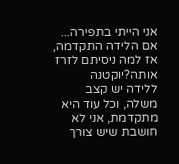אני הייתי בתפירה...
אם הלידה התקדמה, אז למה ניסיתם לזרז אותה?יוקטנה
ללידה יש קצב משלה, וכל עוד היא מתקדמת, אני לא חושבת שיש צורך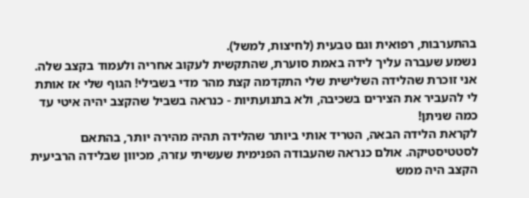בהתערבות, רפואית וגם טבעית (לחיצות, למשל).
נשמע שעברה עליך לידה באמת סוערת, שהתקשית לעקוב אחריה ולעמוד בקצב שלה. אני זוכרת שהלידה השלישית שלי התקדמה קצת מהר מדי בשבילי! הגוף שלי אז אותת לי להעביר את הצירים בשכיבה, ולא בתנועתיות - כנראה בשביל שהקצב יהיה איטי עד כמה שניתן!
לקראת הלידה הבאה, הטריד אותי ביותר שהלידה תהיה מהירה יותר, בהתאם לסטטיסטיקה. אולם כנראה שהעבודה הפנימית שעשיתי עזרה, מכיוון שבלידה הרביעית הקצב היה ממש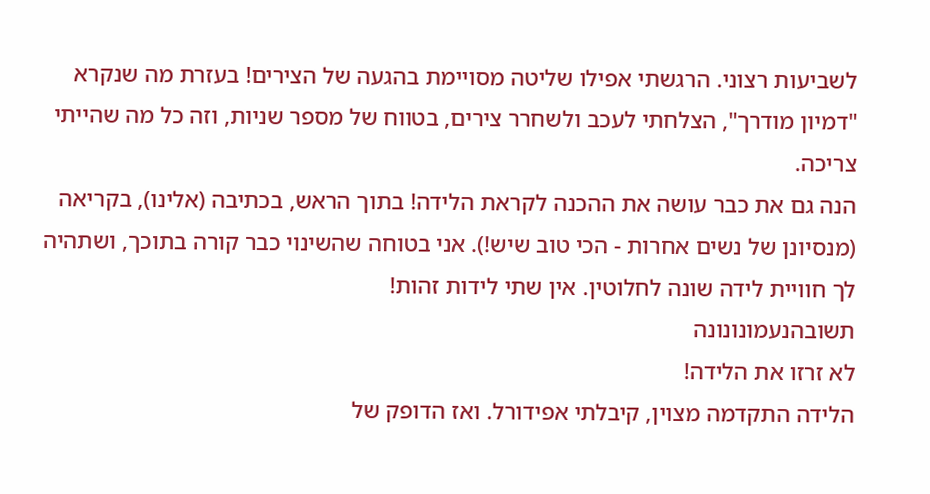לשביעות רצוני. הרגשתי אפילו שליטה מסויימת בהגעה של הצירים! בעזרת מה שנקרא "דמיון מודרך", הצלחתי לעכב ולשחרר צירים, בטווח של מספר שניות, וזה כל מה שהייתי צריכה.
הנה גם את כבר עושה את ההכנה לקראת הלידה! בתוך הראש, בכתיבה (אלינו), בקריאה (מנסיונן של נשים אחרות - הכי טוב שיש!). אני בטוחה שהשינוי כבר קורה בתוכך, ושתהיה לך חוויית לידה שונה לחלוטין. אין שתי לידות זהות!
תשובהנעמונונונה
לא זרזו את הלידה!
הלידה התקדמה מצוין, קיבלתי אפידורל. ואז הדופק של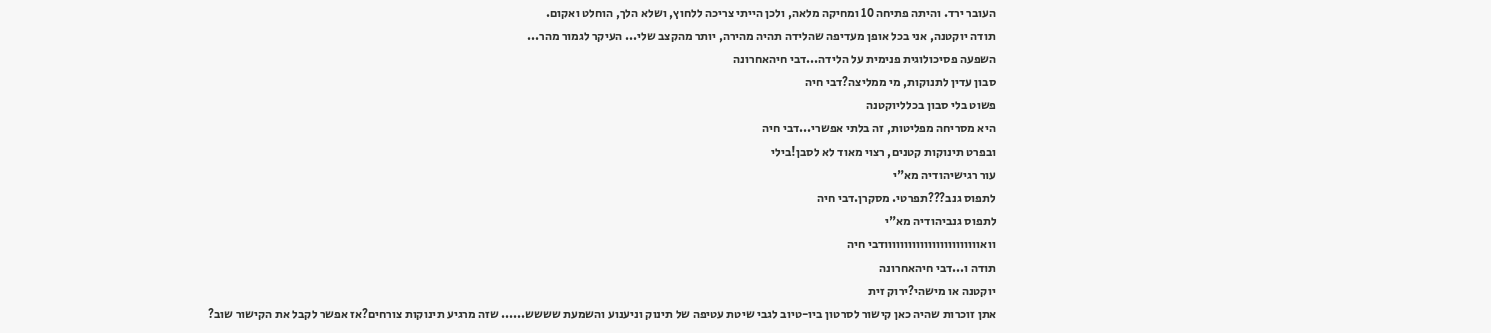העובר ירד. והיתה פתיחה 10 ומחיקה מלאה, ולכן הייתי צריכה ללחוץ, ושלא הלך, הוחלט ואקום.
תודה יוקטנה, אני בכל אופן מעדיפה שהלידה תהיה מהירה, יותר מהקצב שלי... העיקר לגמור מהר...
השפעה פסיכולוגית פנימית על הלידה...דבי חיהאחרונה
סבון עדין לתנוקות, מי ממליצה?דבי חיה
פשוט בלי סבון בכלליוקטנה
היא מסריחה מפליטות, זה בלתי אפשרי...דבי חיה
ובפרט תינוקות קטנים, רצוי מאוד לא לסבן!בילי
עור רגישיהודיה מא"י
לתפוס גנב???תפרטי. מסקרן.דבי חיה
לתפוס גנביהודיה מא"י
וואוווווווווווווווווווווווודבי חיה
תודה ו...דבי חיהאחרונה
יוקטנה או מישהי?ירוק זית
אתן זוכרות שהיה כאן קישור לסרטון ביו-טיוב לגבי שיטת עטיפה של תינוק וניענוע והשמעת שששש...... שזה מרגיע תינוקות צורחים?אז אפשר לקבל את הקישור שוב?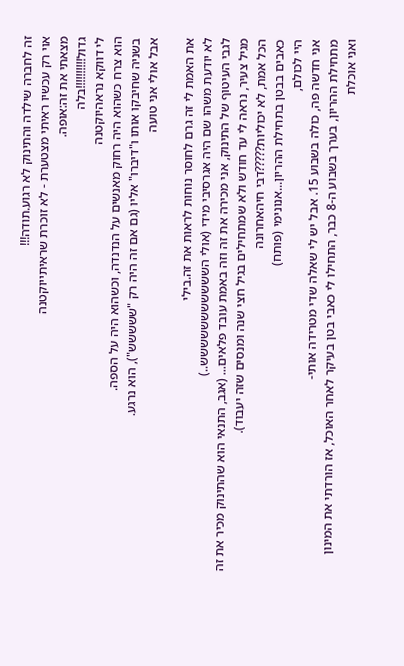זה לחברה שילדה והתינוק לא רגוע.תודה!!!
אוי רק עכשיו ראיתי מצטערת - לא זוכרת שראיתייוקטנה
מצאתי את זה:אופה.
גדול!!!!!!!!!!בלה
לי דווקא נראהיוקטנה
הוא צרח כשהוא היה רחוק מאנשים על הנדנדה, וכשהוא היה על הספה.
בשניה שחיבקו אותו ו"דיברו" אליו (גם אם זה היה רק "ששששש"), הוא נרגע.
אבל אולי אני טועה

את האמת לי זה גרם לחוסר נוחות לראות את זה.בילי
לא יודעת משהו שם היה אגרסיבי מידי (אולי הששששששששששש..)
לגבי העיטוף של התינוק, אני מכירה את זה וזה באמת עובד פלאים... (אגב, התנאי הוא שהתינוק מכיר את זה מגיל צעיר, נראה לי עד חודש ולא שמתחילים בגיל חצי שנה ומנסים שזה יעבוד).
הכל אמת, לא יכוליות?????דבי חיהאחרונה
כאבים בבטן בתחילת ההריון...אנונימי (פותח)
היי לכולם,
אני חדשה פה, כולה בשבוע 15. אבל יש לי שאלה שדי מטרידה אותי-
מתחילת ההריון, בערך בשבוע ה-8 כבר, התחילו לי כאבי בטן בעיקר לאחר האוכל, אז הורדתי את המינון ואני אוכלת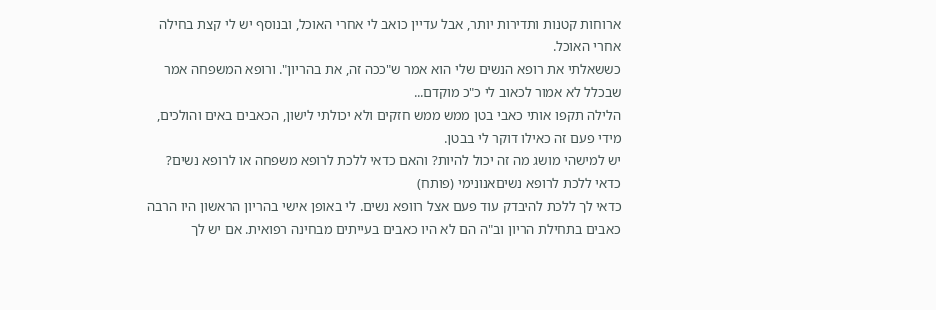ארוחות קטנות ותדירות יותר, אבל עדיין כואב לי אחרי האוכל, ובנוסף יש לי קצת בחילה אחרי האוכל.
כששאלתי את רופא הנשים שלי הוא אמר ש"ככה זה, את בהריון". ורופא המשפחה אמר שבכלל לא אמור לכאוב לי כ"כ מוקדם...
הלילה תקפו אותי כאבי בטן ממש ממש חזקים ולא יכולתי לישון, הכאבים באים והולכים, מידי פעם זה כאילו דוקר לי בבטן.
יש למישהי מושג מה זה יכול להיות? והאם כדאי ללכת לרופא משפחה או לרופא נשים?
כדאי ללכת לרופא נשיםאנונימי (פותח)
כדאי לך ללכת להיבדק עוד פעם אצל רוופא נשים. לי באופן אישי בהריון הראשון היו הרבה כאבים בתחילת הריון וב"ה הם לא היו כאבים בעייתים מבחינה רפואית. אם יש לך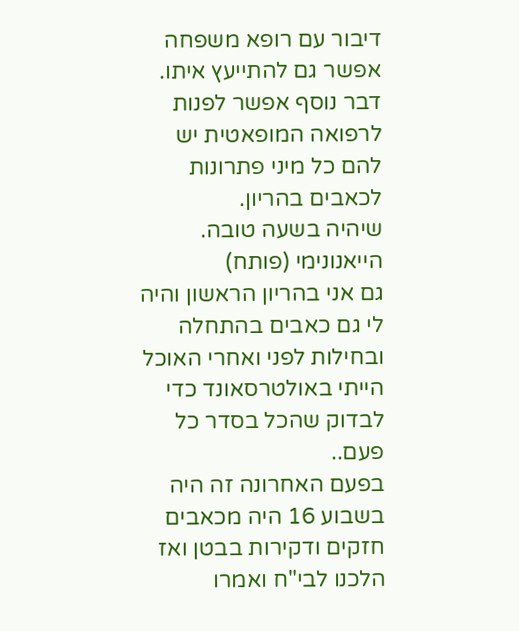דיבור עם רופא משפחה אפשר גם להתייעץ איתו.
דבר נוסף אפשר לפנות לרפואה המופאטית יש להם כל מיני פתרונות לכאבים בהריון.
שיהיה בשעה טובה.
הייאנונימי (פותח)
גם אני בהריון הראשון והיה לי גם כאבים בהתחלה ובחילות לפני ואחרי האוכל הייתי באולטרסאונד כדי לבדוק שהכל בסדר כל פעם..
בפעם האחרונה זה היה בשבוע 16 היה מכאבים חזקים ודקירות בבטן ואז הלכנו לבי"ח ואמרו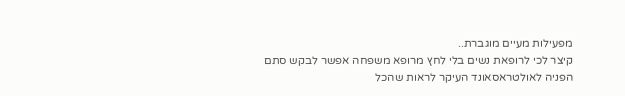מפעילות מעיים מוגברת..
קיצר לכי לרופאת נשים בלי לחץ מרופא משפחה אפשר לבקש סתם הפניה לאולטראסאונד העיקר לראות שהכל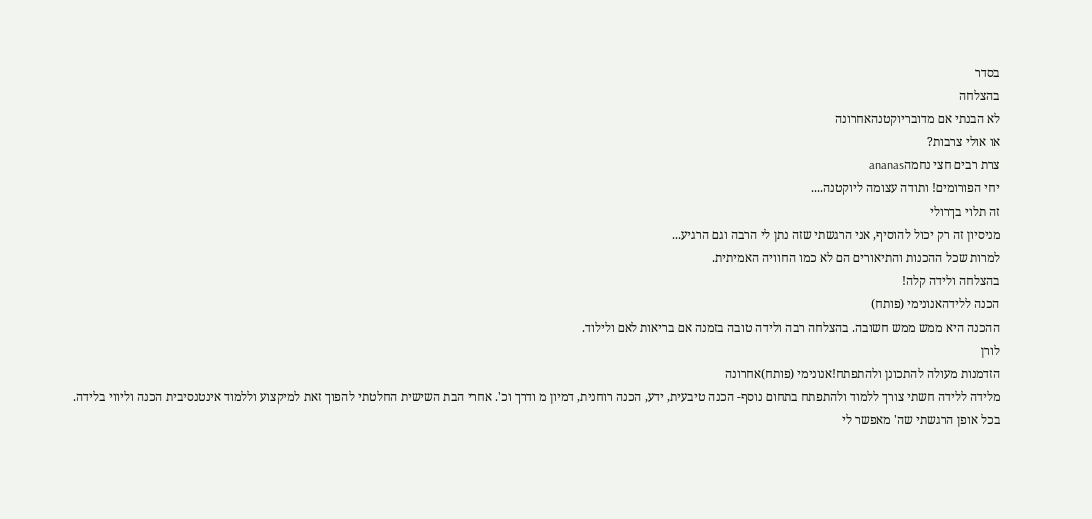בסדר
בהצלחה
לא הבנתי אם מדובריוקטנהאחרונה
או אולי צרבות?
צרת רבים חצי נחמהananas
יחי הפורומים! ותודה עצומה ליוקטנה....
זה תלוי בךרולי
מניסיון זה רק יכול להוסיף, אני הרגשתי שזה נתן לי הרבה וגם הרגיע...
למרות שכל ההכנות והתיאורים הם לא כמו החוויה האמיתית.
בהצלחה ולידה קלה!
הכנה ללידהאנונימי (פותח)
ההכנה היא ממש ממש חשובה. בהצלחה רבה ולידה טובה בזמנה אם בריאות לאם ולילוד.
לורן
הזדמנות מעולה להתכונן ולהתפתח!אנונימי (פותח)אחרונה
מלידה ללידה חשתי צורך ללמוד ולהתפתח בתחום נוסף- הכנה טיבעית, ידע, הכנה רוחנית, דמיון מ ודרך וכ'. אחרי הבת השישית החלטתי להפוך זאת למיקצוע וללמוד אינטנסיבית הכנה וליווי בלידה.
בכל אופן הרגשתי שה' מאפשר לי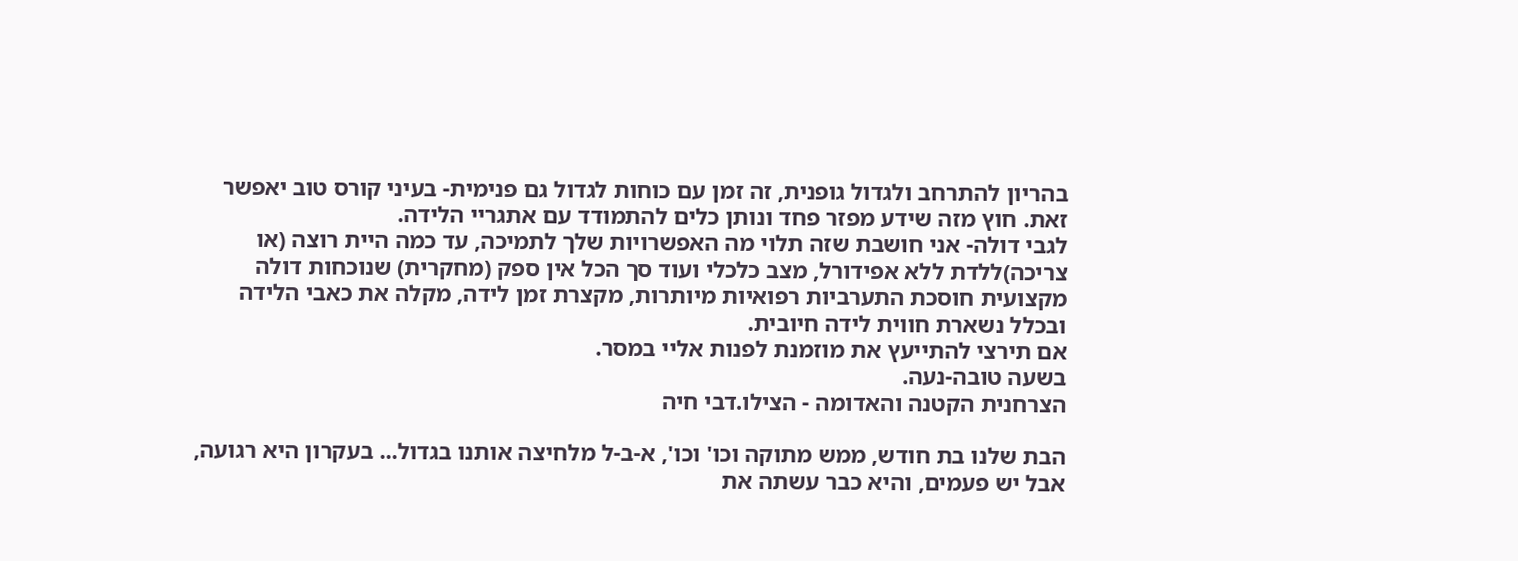בהריון להתרחב ולגדול גופנית, זה זמן עם כוחות לגדול גם פנימית- בעיני קורס טוב יאפשר זאת. חוץ מזה שידע מפזר פחד ונותן כלים להתמודד עם אתגריי הלידה.
לגבי דולה- אני חושבת שזה תלוי מה האפשרויות שלך לתמיכה, עד כמה היית רוצה (או צריכה)ללדת ללא אפידורל, מצב כלכלי ועוד סך הכל אין ספק (מחקרית) שנוכחות דולה מקצועית חוסכת התערביות רפואיות מיותרות, מקצרת זמן לידה, מקלה את כאבי הלידה ובכלל נשארת חווית לידה חיובית.
אם תירצי להתייעץ את מוזמנת לפנות אליי במסר.
בשעה טובה-נעה.
הצרחנית הקטנה והאדומה - הצילו.דבי חיה

הבת שלנו בת חודש, ממש מתוקה וכו' וכו', א-ב-ל מלחיצה אותנו בגדול... בעקרון היא רגועה, אבל יש פעמים, והיא כבר עשתה את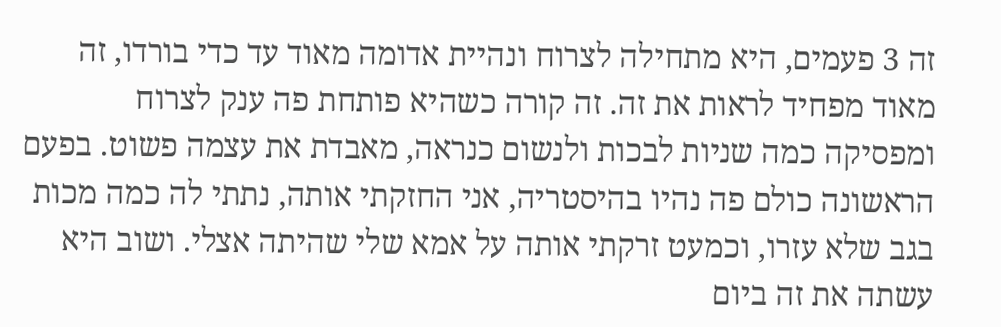זה 3 פעמים, היא מתחילה לצרוח ונהיית אדומה מאוד עד כדי בורדו, זה מאוד מפחיד לראות את זה. זה קורה כשהיא פותחת פה ענק לצרוח ומפסיקה כמה שניות לבכות ולנשום כנראה, מאבדת את עצמה פשוט. בפעם הראשונה כולם פה נהיו בהיסטריה, אני החזקתי אותה, נתתי לה כמה מכות בגב שלא עזרו, וכמעט זרקתי אותה על אמא שלי שהיתה אצלי. ושוב היא עשתה את זה ביום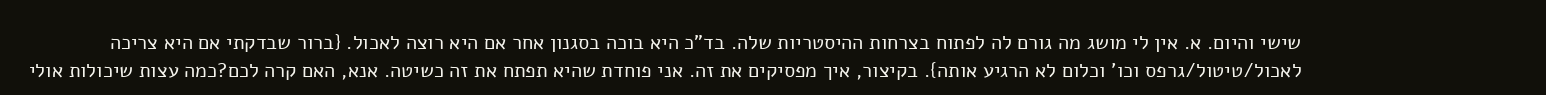שישי והיום. א. אין לי מושג מה גורם לה לפתוח בצרחות ההיסטריות שלה. בד"כ היא בוכה בסגנון אחר אם היא רוצה לאכול. {ברור שבדקתי אם היא צריכה לאכול/טיטול/גרפס וכו' וכלום לא הרגיע אותה}. בקיצור, איך מפסיקים את זה. אני פוחדת שהיא תפתח את זה כשיטה. אנא, האם קרה לכם?כמה עצות שיכולות אולי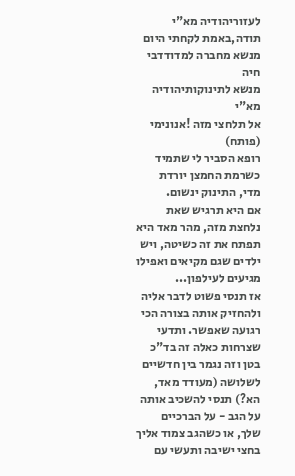לעזוריהודיה מא"י
תודה,באמת לקחתי היום מנשא מחברה למדודדבי חיה
מנשא לתינוקותיהודיה מא"י
אל תלחצי מזה !אנונימי (פותח)
רופא הסביר לי שתמיד כשרמת החמצן יורדת מדי, התינוק ינשום.
אם היא תרגיש שאת נלחצת מזה, מהר מאד היא תפתח את זה כשיטה, ויש ילדים שגם מקיאים ואפילו מגיעים לעילפון...
אז תנסי פשוט לדבר אליה ולהחזיק אותה בצורה הכי רגועה שאפשר. ותדעי שצרחות כאלה זה בד"כ בטן וזה נגמר בין חדשיים לשלושה (מעודד מאד, הא?) תנסי להשכיב אותה על הגב - על הברכיים שלך, או כשהגב צמוד אליך בחצי ישיבה ותעשי עם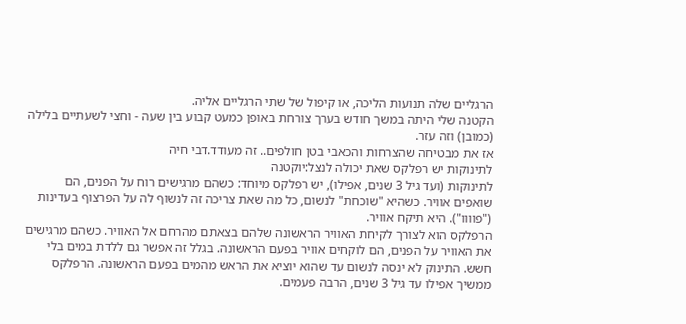הרגליים שלה תנועות הליכה, או קיפול של שתי הרגליים אליה.
הקטנה שלי היתה במשך חודש בערך צורחת באופן כמעט קבוע בין שעה - וחצי לשעתיים בלילה (כמובן) וזה עזר.
אז את מבטיחה שהצרחות והכאבי בטן חולפים.. זה מעודד.דבי חיה
לתינוקות יש רפלקס שאת יכולה לנצל:יוקטנה
לתינוקות (ועד גיל 3 שנים, אפילו), יש רפלקס מיוחד: כשהם מרגישים רוח על הפנים, הם שואפים אוויר. כשהיא "שוכחת" לנשום, כל מה שאת צריכה זה לנשוף לה על הפרצוף בעדינות ("פוווו"). היא תיקח אוויר.
הרפלקס הוא לצורך לקיחת האוויר הראשונה שלהם בצאתם מהרחם אל האוויר. כשהם מרגישים את האוויר על הפנים, הם לוקחים אוויר בפעם הראשונה. בגלל זה אפשר גם ללדת במים בלי חשש. התינוק לא ינסה לנשום עד שהוא יוציא את הראש מהמים בפעם הראשונה. הרפלקס ממשיך אפילו עד גיל 3 שנים, הרבה פעמים.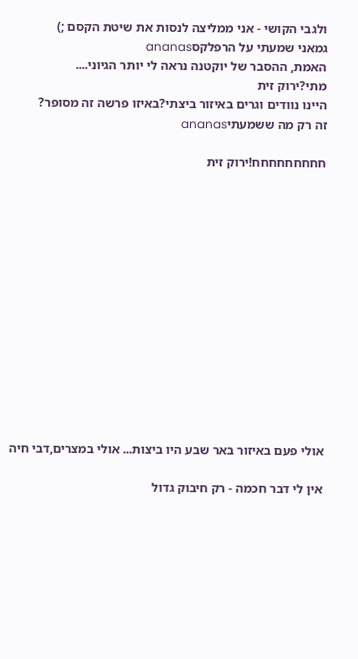ולגבי הקושי - אני ממליצה לנסות את שיטת הקסם ;)
גמאני שמעתי על הרפלקסananas
האמת, ההסבר של יוקטנה נראה לי יותר הגיוני....
מתי?ירוק זית
היינו נוודים וגרים באיזור ביצתי?באיזו פרשה זה מסופר?
זה רק מה ששמעתיananas

חחחחחחחחח!ירוק זית














אולי פעם באיזור באר שבע היו ביצות... אולי במצרים,דבי חיה

אין לי דבר חכמה - רק חיבוק גדול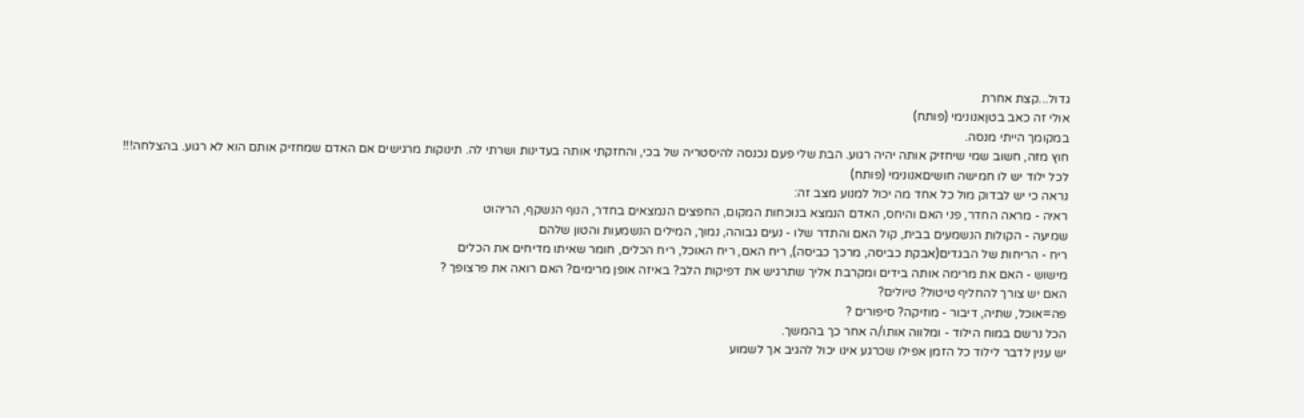גדול...קצת אחרת
אולי זה כאב בטןאנונימי (פותח)
במקומך הייתי מנסה.
חוץ מזה, חשוב שמי שיחזיק אותה יהיה רגוע. הבת שלי פעם נכנסה להיסטריה של בכי, והחזקתי אותה בעדינות ושרתי לה. תינוקות מרגישים אם האדם שמחזיק אותם הוא לא רגוע. בהצלחה!!!
לכל ילוד יש לו חמישה חושיםאנונימי (פותח)
נראה כי יש לבדוק מול כל אחד מה יכול למנוע מצב זה:
ראיה - מראה החדר, פני האם והיחס, האדם הנמצא בנוכחות המקום, החפצים הנמצאים בחדר, הנוף הנשקף, הריהוט
שמיעה - הקולות הנשמעים בבית, קול האם והתדר שלו - נעים גבוהה, נמוך, המילים הנשמעות והטון שלהם
ריח - הריחות של הבגדים(אבקת כביסה, מרכך כביסה), ריח האם, ריח האוכל, ריח הכלים, חומר שאיתו מדיחים את הכלים
מישוש - האם את מרימה אותה בידים ומקרבת אליך שתרגיש את דפיקות הלב? באיזה אופן מרימים? האם רואה את פרצופך ?
האם יש צורך להחליף טיטול? טיולים?
פה=אוכל, שתיה, דיבור - מוזיקה? סיפורים ?
הכל נרשם במוח הילוד - ומלווה אותו/ה אחר כך בהמשך.
יש ענין לדבר לילוד כל הזמן אפילו שכרגע אינו יכול להגיב אך לשמוע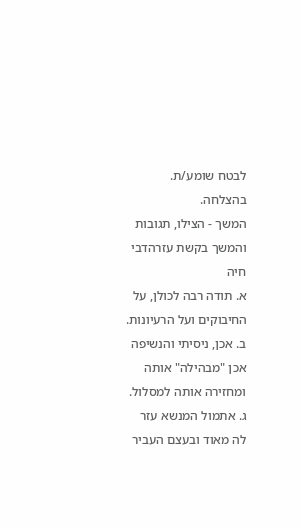לבטח שומע/ת.
בהצלחה.
המשך - הצילו, תגובות והמשך בקשת עזרהדבי חיה
א. תודה רבה לכולן, על החיבוקים ועל הרעיונות.
ב. אכן, ניסיתי והנשיפה אכן "מבהילה" אותה ומחזירה אותה למסלול.
ג. אתמול המנשא עזר לה מאוד ובעצם העביר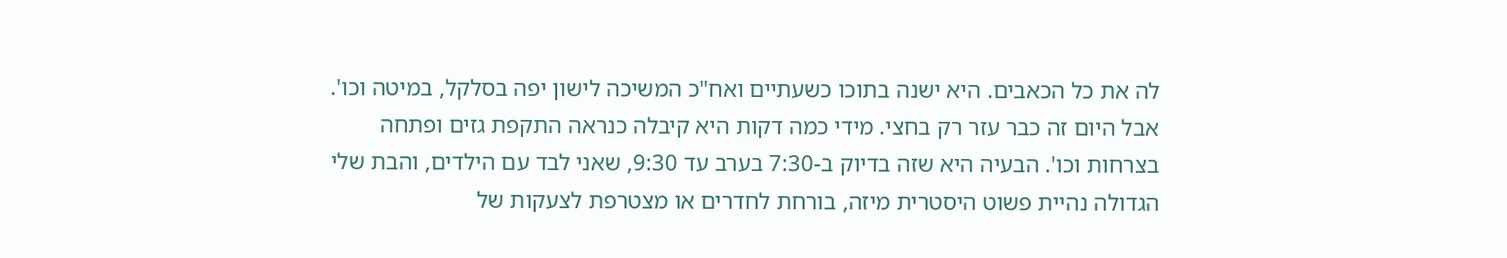לה את כל הכאבים. היא ישנה בתוכו כשעתיים ואח"כ המשיכה לישון יפה בסלקל, במיטה וכו'. אבל היום זה כבר עזר רק בחצי. מידי כמה דקות היא קיבלה כנראה התקפת גזים ופתחה בצרחות וכו'. הבעיה היא שזה בדיוק ב-7:30 בערב עד 9:30, שאני לבד עם הילדים, והבת שלי הגדולה נהיית פשוט היסטרית מיזה, בורחת לחדרים או מצטרפת לצעקות של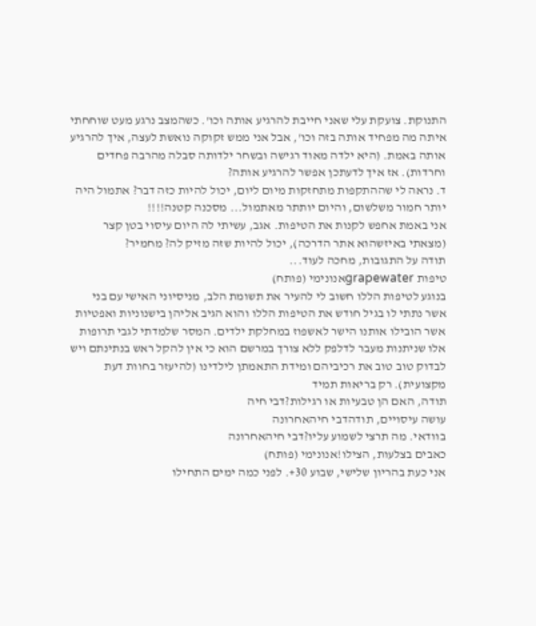התנוקת. צועקת עלי שאני חייבת להרגיע אותה וכו'. כשהמצב נרגע מעט שוחחתי איתה מה מפחיד אותה בזה וכו', אבל אני ממש זקוקה נואשת לעצה, איך להרגיע אותה באמת. (היא ילדה מאוד רגישה ובשחר ילדותה סבלה מהרבה פחדים וחרדות). אז איך לדעתכן אפשר להרגיע אותה?
ד. נראה לי שההתקפות מתחזקות מיום ליום, יכול להיות כזה דבר? אתמול היה יותר חמור משלשום, והיום יותתר מאתמול... מסכנה קטנה!!!!
אני באמת אחפש לקנות את הטיפות. אגב, עשיתי לה היום עיסוי בטן קצר (מצאתי באיזשהוא אתר הדרכה), יכול להיות שזה מזיק לה? מחמיר?
תודה על התגובות, מחכה לעוד...
טיפות grapewaterאנונימי (פותח)
בנוגע לטיפות הללו חשוב לי להעיר את תשומת הלב, מניסיוני האישי עם בני אשר נתתי לו בגיל חודש את הטיפות הללו והוא הגיב אליהן בישנוניות ואפטיות אשר הובילו אותנו הישר לאשפוז במחלקת ילדים. המסר שלמדתי לגבי תרופות אלו שניתנות מעבר לדלפק ללא צורך במרשם הוא כי אין להקל ראש בנתינתם ויש לבדוק טוב טוב את רכיביהם ומידת התאמתן לילדינו (להיעזר בחוות דעת מקצועית). רק בריאות תמיד
תודה, האם הן טבעיות או רגילות?דבי חיה
עושה עיסויים, תודהדבי חיהאחרונה
בוודאי. מה תרצי לשמוע עליו?דבי חיהאחרונה
כאבים בצלעות, הצילו!אנונימי (פותח)
אני כעת בהריון שלישי, שבוע 30+. לפני כמה ימים התחילו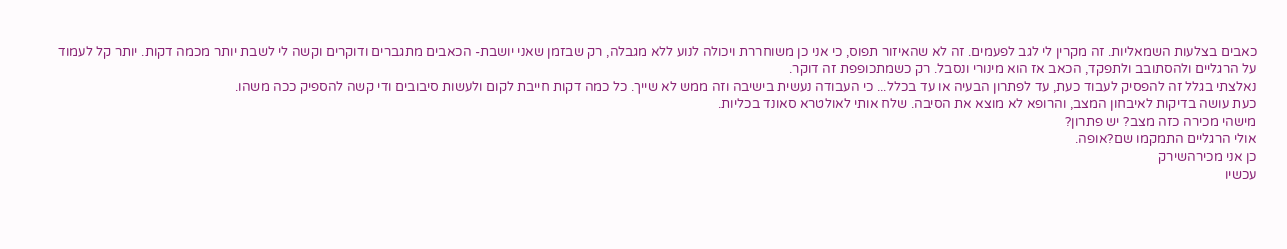כאבים בצלעות השמאליות. זה מקרין לי לגב לפעמים. זה לא שהאיזור תפוס, כי אני כן משוחררת ויכולה לנוע ללא מגבלה, רק שבזמן שאני יושבת- הכאבים מתגברים ודוקרים וקשה לי לשבת יותר מכמה דקות. יותר קל לעמוד על הרגליים ולהסתובב ולתפקד, הכאב אז הוא מינורי ונסבל. רק כשמתכופפת זה דוקר.
נאלצתי בגלל זה להפסיק לעבוד כעת, עד לפתרון הבעיה או עד בכלל... כי העבודה נעשית בישיבה וזה ממש לא שייך. כל כמה דקות חייבת לקום ולעשות סיבובים ודי קשה להספיק ככה משהו.
כעת עושה בדיקות לאיבחון המצב, והרופא לא מוצא את הסיבה. שלח אותי לאולטרא סאונד בכליות.
מישהי מכירה כזה מצב? יש פתרון?
אולי הרגליים התמקמו שם?אופה.
כן אני מכירהשירק
עכשיו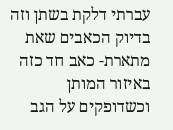עברתי דלקת בשתן וזה בדיוק הכאבים שאת מתארת- כאב חד כזה באיזור המותן וכשדופקים על הגב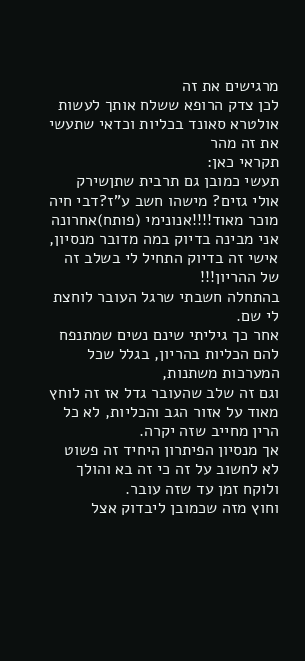מרגישים את זה
לכן צדק הרופא ששלח אותך לעשות אולטרא סאונד בכליות וכדאי שתעשי את זה מהר
תקראי כאן:
תעשי כמובן גם תרבית שתןשירק
אולי גזים? מישהו חשב ע"ז?דבי חיה
מוכר מאוד!!!!אנונימי (פותח)אחרונה
אני מבינה בדיוק במה מדובר מנסיון, אישי זה בדיוק התחיל לי בשלב זה של ההריון!!!
בהתחלה חשבתי שרגל העובר לוחצת לי שם.
אחר כך גיליתי שינם נשים שמתנפח להם הכליות בהריון, בגלל שכל המערכות משתנות,
וגם זה שלב שהעובר גדל אז זה לוחץ מאוד על אזור הגב והכליות, לא כל הרין מחייב שזה יקרה.
אך מנסיון הפיתרון היחיד זה פשוט לא לחשוב על זה כי זה בא והולך ולוקח זמן עד שזה עובר.
וחוץ מזה שכמובן ליבדוק אצל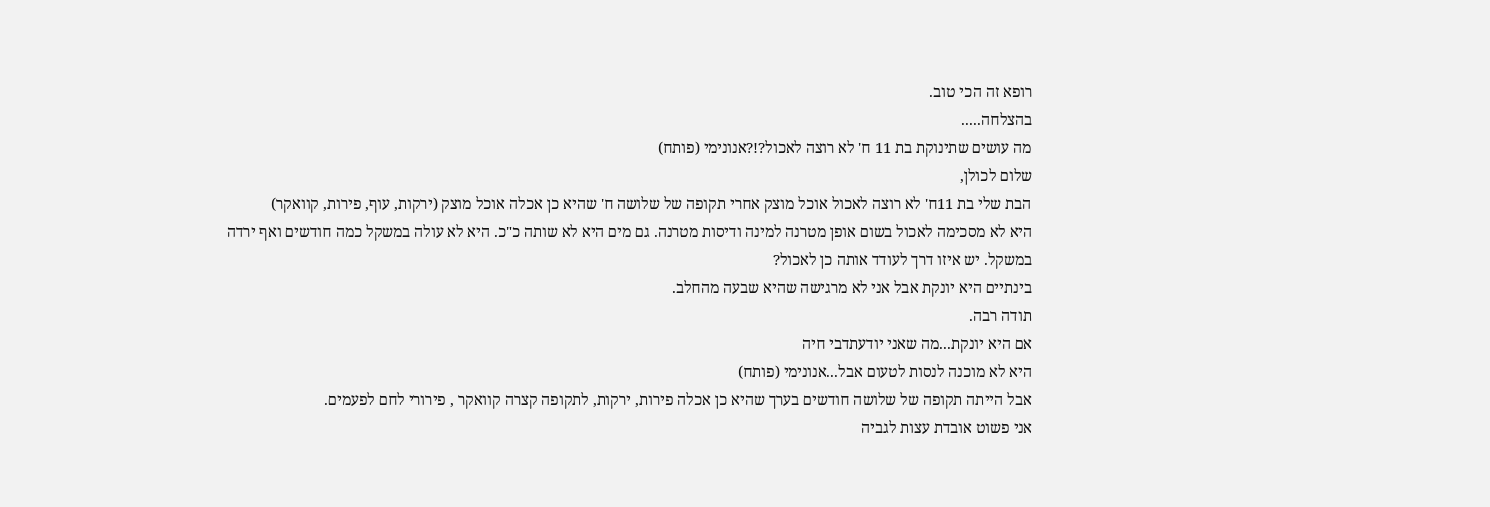רופא זה הכי טוב.
בהצלחה.....
מה עושים שתינוקת בת 11 ח' לא רוצה לאכול?!?אנונימי (פותח)
שלום לכולן,
הבת שלי בת 11ח' לא רוצה לאכול אוכל מוצק אחרי תקופה של שלושה ח' שהיא כן אכלה אוכל מוצק (ירקות, עוף, פירות, קוואקר)
היא לא מסכימה לאכול בשום אופן מטרנה למינה ודיסות מטרנה. גם מים היא לא שותה כ"כ. היא לא עולה במשקל כמה חודשים ואף ירדה
במשקל. יש איזו דרך לעודד אותה כן לאכול?
בינתיים היא יונקת אבל אני לא מרגישה שהיא שבעה מהחלב.
תודה רבה.
אם היא יונקת...מה שאני יודעתדבי חיה
היא לא מוכנה לנסות לטעום אבל...אנונימי (פותח)
אבל הייתה תקופה של שלושה חודשים בערך שהיא כן אכלה פירות, ירקות, לתקופה קצרה קוואקר , פירורי לחם לפעמים.
אני פשוט אובדת עצות לגביה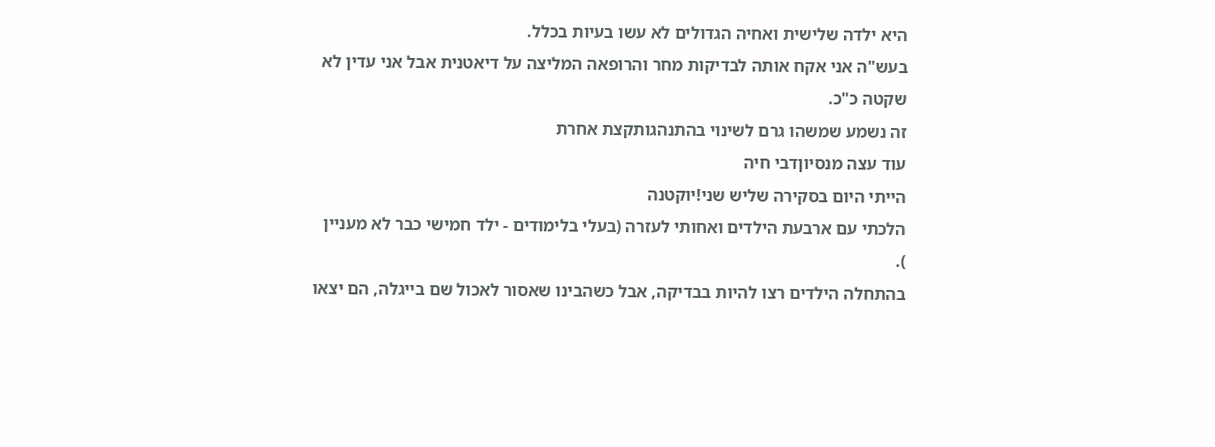היא ילדה שלישית ואחיה הגדולים לא עשו בעיות בכלל.
בעש"ה אני אקח אותה לבדיקות מחר והרופאה המליצה על דיאטנית אבל אני עדין לא שקטה כ"כ.
זה נשמע שמשהו גרם לשינוי בהתנהגותקצת אחרת
עוד עצה מנסיוןדבי חיה
הייתי היום בסקירה שליש שני!יוקטנה
הלכתי עם ארבעת הילדים ואחותי לעזרה (בעלי בלימודים - ילד חמישי כבר לא מעניין
).
בהתחלה הילדים רצו להיות בבדיקה, אבל כשהבינו שאסור לאכול שם בייגלה, הם יצאו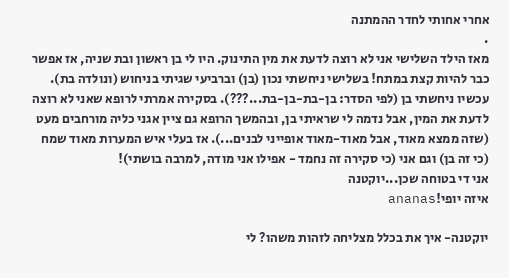אחרי אחותי לחדר ההמתנה
.
מאז הילד השלישי אני לא רוצה לדעת את מין התינוק. היו לי בן ראשון ובת שניה, אז אפשר כבר להיות קצת במתח! בשלישי ניחשתי נכון (בן) וברביעי שגיתי בניחוש (ונולדה בת). עכשיו ניחשתי בן (לפי הסדר: בן-בת-בן-בת...???). בסקירה אמרתי לרופא שאני לא רוצה לדעת את המין, אבל נדמה לי שראיתי בן, ובהמשך הרופא גם ציין אגני כליה מורחבים מעט (שזה ממצא מאוד, אבל מאוד-מאוד אופייני לבנים...). אז בעלי איש המערות מאוד שמח (כי זה בן) וגם אני (כי סקירה זה נחמד - אפילו אני מודה, למרבה בושתי)!
אני די בטוחה שכן...יוקטנה
איזה יופי!ananas

יוקטנה- איך את בכלל מצליחה לזהות משהו? לי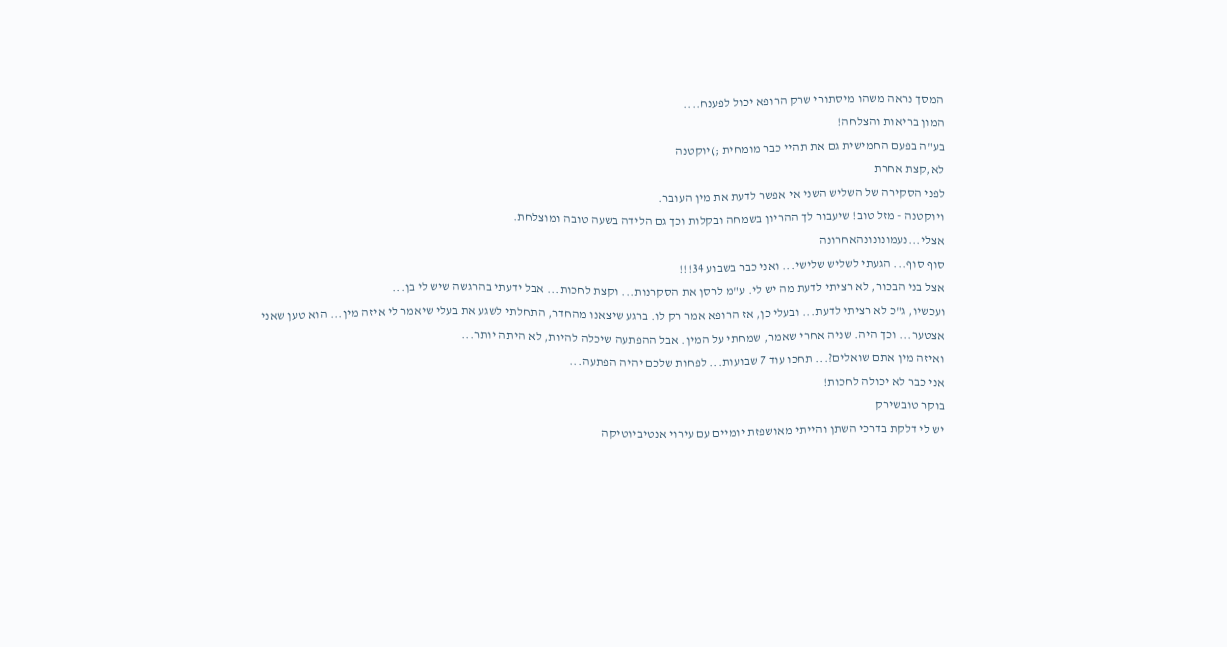המסך נראה משהו מיסתורי שרק הרופא יכול לפענח....
המון בריאות והצלחה!
בע"ה בפעם החמישית גם את תהיי כבר מומחית ;)יוקטנה
לא,קצת אחרת
לפני הסקירה של השליש השני אי אפשר לדעת את מין העובר.
ויוקטנה - מזל טוב! שיעבור לך ההריון בשמחה ובקלות וכך גם הלידה בשעה טובה ומוצלחת.
אצלי...נעמונונונהאחרונה
סוף סוף... הגעתי לשליש שלישי... ואני כבר בשבוע 34!!!
אצל בני הבכור, לא רציתי לדעת מה יש לי. ע"מ לרסן את הסקרנות... וקצת לחכות... אבל ידעתי בהרגשה שיש לי בן...
ועכשיו, ג"כ לא רציתי לדעת... ובעלי כן, אז הרופא אמר רק לו. ברגע שיצאנו מהחדר, התחלתי לשגע את בעלי שיאמר לי איזה מין... הוא טען שאני אצטער... וכך היה. שניה אחרי שאמר, שמחתי על המין. אבל ההפתעה שיכלה להיות, לא היתה יותר...
ואיזה מין אתם שואלים?... תחכו עוד 7 שבועות... לפחות שלכם יהיה הפתעה...
אני כבר לא יכולה לחכות!
בוקר טובשירק
יש לי דלקת בדרכי השתן והייתי מאושפזת יומיים עם עירוי אנטיביוטיקה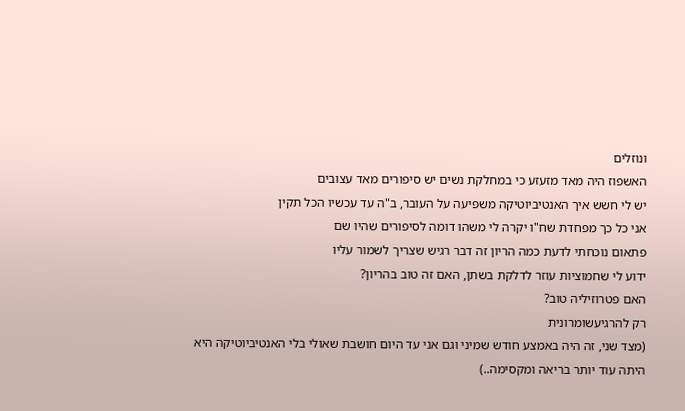ונוזלים
האשפוז היה מאד מזעזע כי במחלקת נשים יש סיפורים מאד עצובים
יש לי חשש איך האנטיביוטיקה משפיעה על העובר, ב"ה עד עכשיו הכל תקין
אני כל כך מפחדת שח"ו יקרה לי משהו דומה לסיפורים שהיו שם
פתאום נוכחתי לדעת כמה הריון זה דבר רגיש שצריך לשמור עליו
ידוע לי שחמוציות עוזר לדלקת בשתן, האם זה טוב בהריון?
האם פטרוזיליה טוב?
רק להרגיעשומרונית
(מצד שני, זה היה באמצע חודש שמיני וגם אני עד היום חושבת שאולי בלי האנטיביוטיקה היא היתה עוד יותר בריאה ומקסימה..)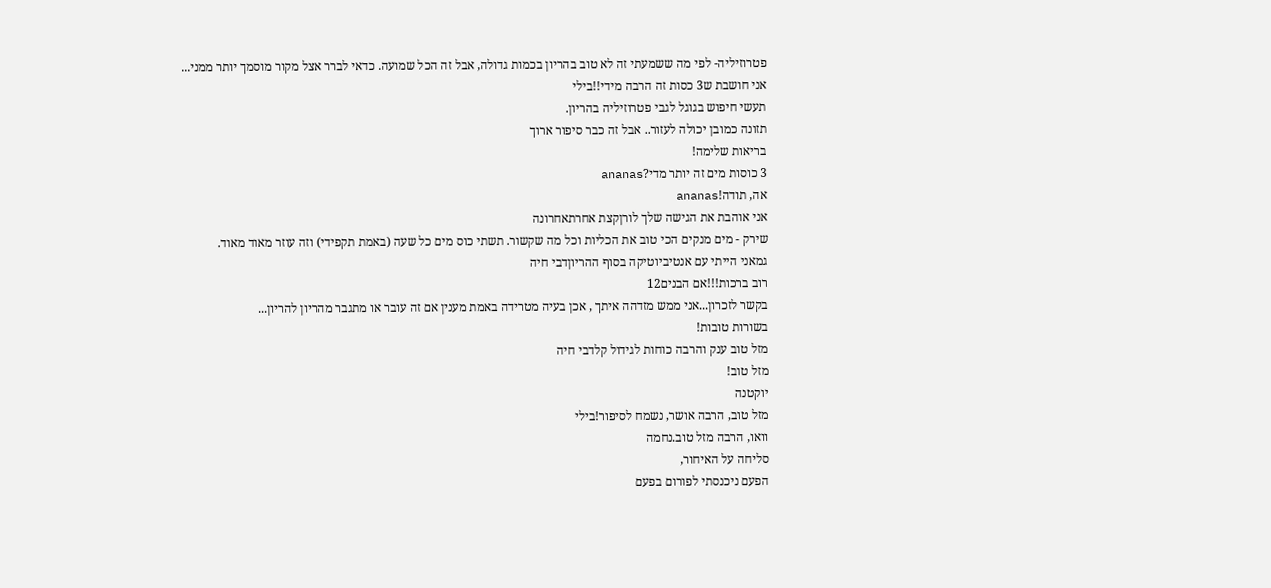פטרוזיליה- לפי מה ששמעתי זה לא טוב בהריון בכמות גדולה, אבל זה הכל שמועה. כדאי לברר אצל מקור מוסמך יותר ממני...
אני חושבת ש3 כסות זה הרבה מידי!!בילי
תעשי חיפוש בגוגל לגבי פטרוזיליה בהריון.
תזונה כמובן יכולה לעזור.. אבל זה כבר סיפור ארוך
בריאות שלימה!
3 כוסות מים זה יותר מדי?ananas
אה, תודה!ananas
אני אוהבת את הגישה שלך לורןקצת אחרתאחרונה
שירק - מים מנקים הכי טוב את הכליות וכל מה שקשור. תשתי כוס מים כל שעה (באמת תקפידי) וזה עוזר מאוד מאוד.
גמאני הייתי עם אנטיביוטיקה בסוף ההריוןדבי חיה
רוב ברכות!!!אם הבנים12
בקשר לזכרון...אני ממש מזדהה איתך , אכן בעיה מטרידה באמת מענין אם זה עובר או מתגבר מהריון להריון...
בשורות טובות!
מזל טוב ענק והרבה כוחות לגידול קלדבי חיה
מזל טוב!
יוקטנה
מזל טוב, הרבה אושר, נשמח לסיפור!בילי
וואו, הרבה מזל טוב.נחמה
סליחה על האיחור,
הפעם ניכנסתי לפורום בפעם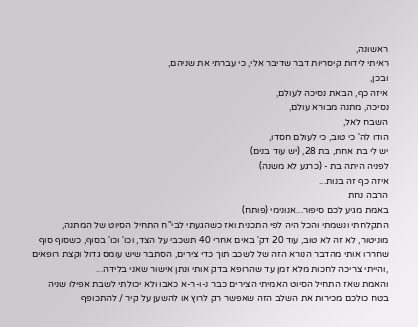ראשונה,
ראיתי לידות קיסריות דבר שדיבר אלי, כי עברתי את שניהם,
ובכן,
איזה כף, הבאת נסיכה לעולם,
נסיכה, מתנה מבורא עולם,
השבח לאל,
הודו לה' כי טוב, כי לעולם חסדו,
יש לי בת אחת, בת 28, (יש עוד בנים)
לפניה היתה בת - (כרגע לא משנה)
איזה כף זה בנות...
הרבה נחת
באמת מגיע לכם סיפור...אנונימי (פותח)
התקלחתי ונשמתי והכל היה לפי התכנית ואז כשהגעתי לבי"ח התחיל הסיוט של המתנה, מוניטור, לא זה לא טוב, עוד 20 דק' באים אחרי 40 תשכבי על הצד, וכו' וכו' בסוף, כשסוף סוף שחררו אותי מהדבר הנורא הזה של לשכב תוך כדי צירים, הסתבר שיש עומס גדול וקצת רופאים ,והייתי צריכה לחכות מלא זמן עד שהרופא בדק אותי ונתן אישור שאני בלידה...
והאמת שאז התחיל הסיוט האמיתי הצירים כבר נ-ו-ר-א כאבו ולא יכולתי לשבת אפילו שניה בטח כולכם מכירות את השלב הזה שאפשר רק לרוץ או להשען על קיר / להתכופף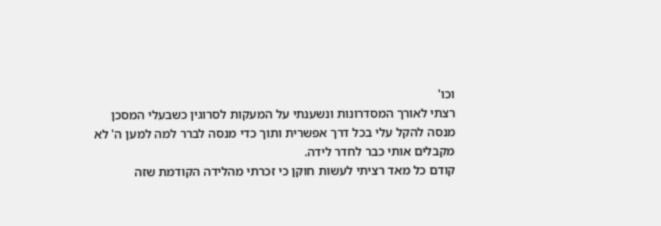וכו'
רצתי לאורך המסדרונות ונשענתי על המעקות לסרוגין כשבעלי המסכן מנסה להקל עלי בכל דרך אפשרית ותוך כדי מנסה לברר למה למען ה' לא מקבלים אותי כבר לחדר לידה.
קודם כל מאד רציתי לעשות חוקן כי זכרתי מהלידה הקודמת שזה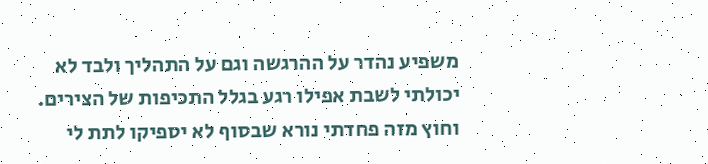משפיע נהדר על ההרגשה וגם על התהליך ולבד לא יכולתי לשבת אפילו רגע בגלל התכיפות של הצירים.
וחוץ מזה פחדתי נורא שבסוף לא יספיקו לתת לי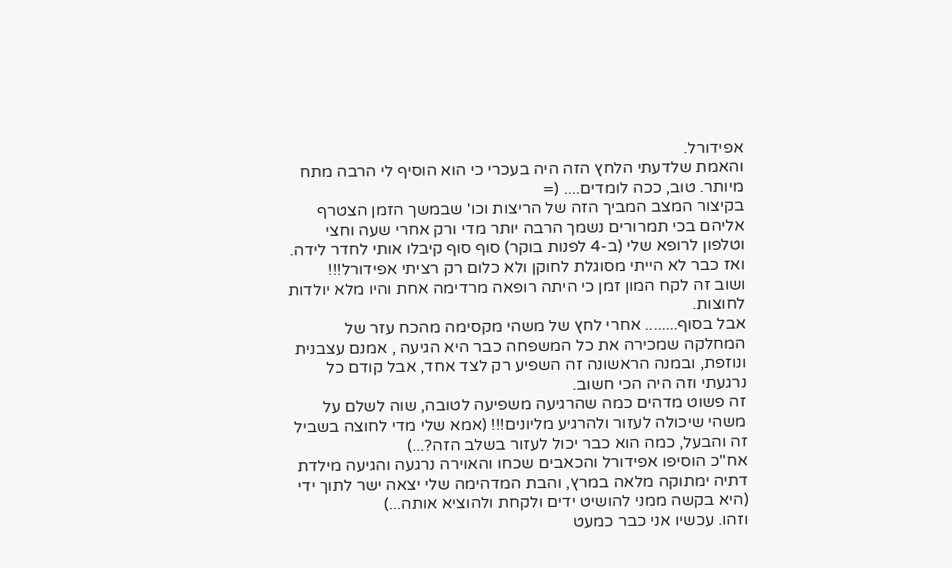אפידורל.
והאמת שלדעתי הלחץ הזה היה בעכרי כי הוא הוסיף לי הרבה מתח מיותר. טוב, ככה לומדים.... (=
בקיצור המצב המביך הזה של הריצות וכו' שבמשך הזמן הצטרף אליהם בכי תמרורים נשמך הרבה יותר מדי ורק אחרי שעה וחצי וטלפון לרופא שלי (ב-4 לפנות בוקר) סוף סוף קיבלו אותי לחדר לידה. ואז כבר לא הייתי מסוגלת לחוקן ולא כלום רק רציתי אפידורל!!!
ושוב זה לקח המון זמן כי היתה רופאה מרדימה אחת והיו מלא יולדות לחוצות.
אבל בסוף........ אחרי לחץ של משהי מקסימה מהכח עזר של המחלקה שמכירה את כל המשפחה כבר היא הגיעה , אמנם עצבנית ונוזפת, ובמנה הראשונה זה השפיע רק לצד אחד, אבל קודם כל נרגעתי וזה היה הכי חשוב.
זה פשוט מדהים כמה שהרגיעה משפיעה לטובה, שוה לשלם על משהי שיכולה לעזור ולהרגיע מליונים!!! (אמא שלי מדי לחוצה בשביל זה והבעל, כמה הוא כבר יכול לעזור בשלב הזה?...)
אח"כ הוסיפו אפידורל והכאבים שכחו והאוירה נרגעה והגיעה מילדת דתיה ימתוקה מלאה במרץ, והבת המדהימה שלי יצאה ישר לתוך ידי (היא בקשה ממני להושיט ידים ולקחת ולהוציא אותה...)
וזהו. עכשיו אני כבר כמעט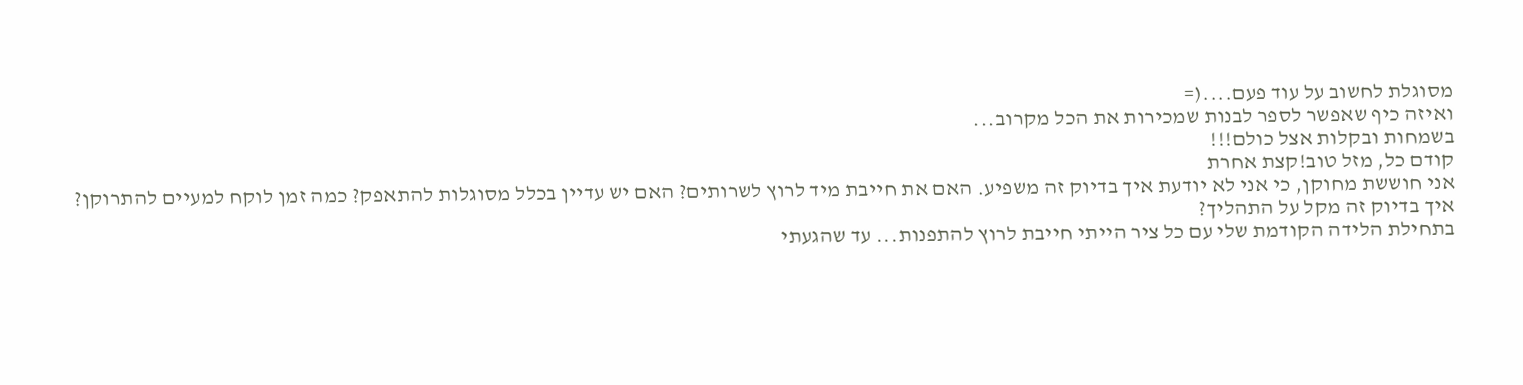מסוגלת לחשוב על עוד פעם....(=
ואיזה כיף שאפשר לספר לבנות שמכירות את הכל מקרוב...
בשמחות ובקלות אצל כולם!!!
קודם כל, מזל טוב!קצת אחרת
אני חוששת מחוקן, כי אני לא יודעת איך בדיוק זה משפיע. האם את חייבת מיד לרוץ לשרותים? האם יש עדיין בכלל מסוגלות להתאפק? כמה זמן לוקח למעיים להתרוקן?
איך בדיוק זה מקל על התהליך?
בתחילת הלידה הקודמת שלי עם כל ציר הייתי חייבת לרוץ להתפנות... עד שהגעתי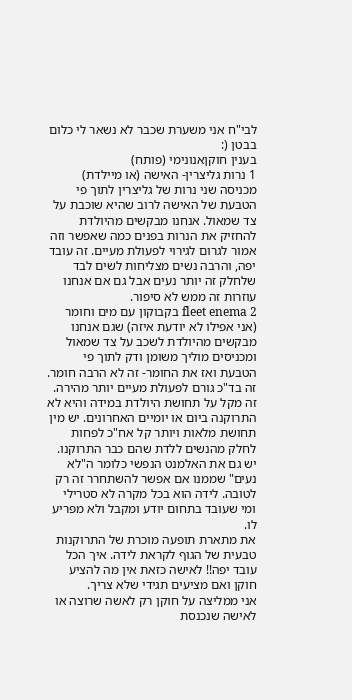לבי"ח אני משערת שכבר לא נשאר לי כלום בבטן (:
בענין חוקןאנונימי (פותח)
1 נרות גליצרין- האישה (או מיילדת) מכניסה שני נרות של גליצרין לתוך פי הטבעת של האישה לרוב שהיא שוכבת על צד שמאול. אנחנו מבקשים מהיולדת להחזיק את הנרות בפנים כמה שאפשר וזה אמור לגרום לגירוי לפעולת מעיים. זה עובד יפה, והרבה נשים מצליחות לשים לבד שלחלק זה יותר נעים אבל גם אם אנחנו עוזרות זה ממש לא סיפור.
2 fleet enema בקבוקון עם מים וחומר (אני אפילו לא יודעת איזה) שגם אנחנו מבקשים מהיולדת לשכב על צד שמאול ומכניסים מוליך משומן ודק לתוך פי הטבעת ואז את החומר- זה לא הרבה חומר. זה בד"כ גורם לפעולת מעיים יותר מהירה.
זה מקל על תחושת היולדת במידה והיא לא התרוקנה ביום או יומיים האחרונים. יש מין תחושת מלאות ויותר קל אח"כ לפחות לחלק מהנשים ללדת שהם כבר התרוקנו. יש גם את האלמנט הנפשי כלומר ה"לא נעים" שממנו אם אפשר להשתחרר זה רק לטובה. לידה הוא בכל מקרה לא סטרילי ומי שעובד בתחום יודע ומקבל ולא מפריע לו.
את מתארת תופעה מוכרת של התרוקנות טבעית של הגוף לקראת לידה. איך הכל עובד יפה!! לאישה כזאת אין מה להציע חוקן ואם מציעים תגידי שלא צריך.
אני ממליצה על חוקן רק לאשה שרוצה או לאישה שנכנסת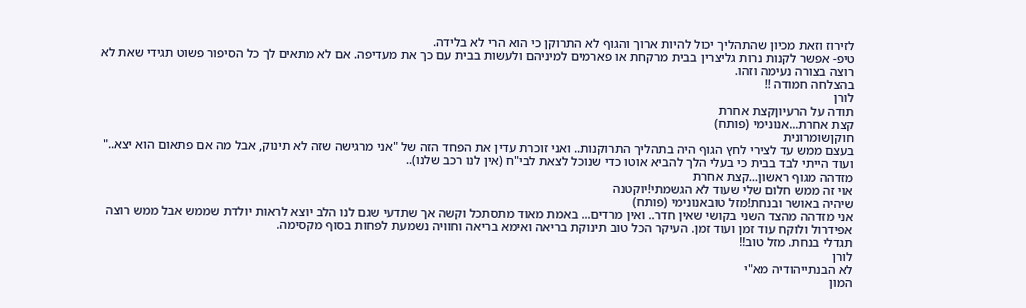לזירוז וזאת מכיון שהתהליך יכול להיות ארוך והגוף לא התרוקן כי הוא הרי לא בלידה.
טיפ- אפשר לקנות נרות גליצרין בבית מרקחת או פארמים למיניהם ולעשות בבית עם כך את מעדיפה. אם לא מתאים לך כל הסיפור פשוט תגידי שאת לא רוצה בצורה נעימה וזהו.
בהצלחה חמודה !!
לורן
תודה על הרעיוןקצת אחרת
קצת אחרת...אנונימי (פותח)
חוקןשומרונית
בעצם ממש עד לצירי לחץ הגוף היה בתהליך התרוקנות.. ואני זוכרת עדין את הפחד הזה של "אני מרגישה שזה לא תינוק, אבל מה אם פתאום הוא יצא.." ועוד הייתי לבד בבית כי בעלי הלך להביא אוטו כדי שנוכל לצאת לבי"ח (אין לנו רכב שלנו)..
מזדהה מגוף ראשון...קצת אחרת
אוי זה ממש חלום שלי שעוד לא הגשמתי!יוקטנה
שיהיה באושר ובנחת!מזל טובאנונימי (פותח)
אני מזדהה מהצד השני בקושי שאין חדר.. ואין מרדים... באמת מאוד מתסתכל וקשה אך שתדעי שגם לנו הלב יוצא לראות יולדת שממש אבל ממש רוצה אפידרול ולוקח עוד זמן ועוד זמן. העיקר הכל טוב תינוקת בריאה ואימא בריאה וחוויה נשמעת לפחות בסוף מקסימה.
תגדלי בנחת. מזל טוב!!
לורן
לא הבנתייהודיה מא"י
המון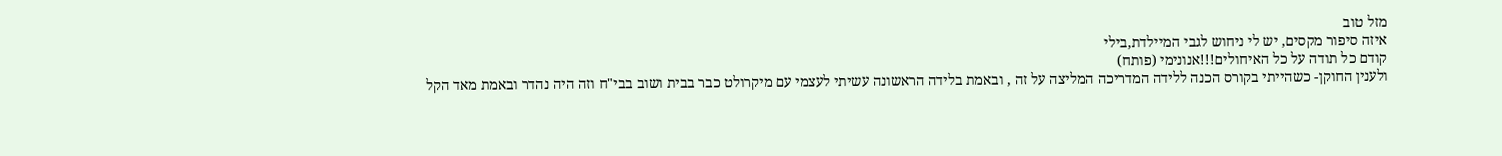מזל טוב
איזה סיפור מקסים, יש לי ניחוש לגבי המיילדת,בילי
קודם כל תודה על כל האיחולים!!!אנונימי (פותח)
ולענין החוקן- כשהייתי בקורס הכנה ללידה המדריכה המליצה על זה , ובאמת בלידה הראשונה עשיתי לעצמי עם מיקרולט כבר בבית ושוב בבי"ח וזה היה נהדר ובאמת מאד הקל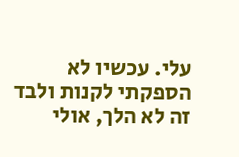עלי. עכשיו לא הספקתי לקנות ולבד זה לא הלך, אולי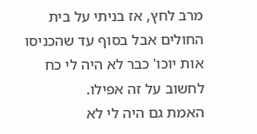מרב לחץ, אז בניתי על בית החולים אבל בסוף עד שהכניסו אות יוכו' כבר לא היה לי כח לחשוב על זה אפילו.
האמת גם היה לי לא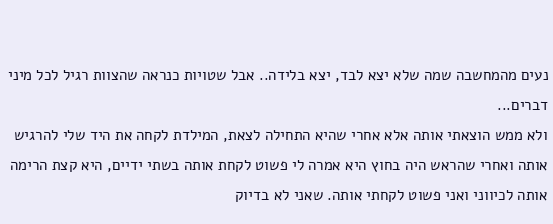נעים מהמחשבה שמה שלא יצא לבד, יצא בלידה.. אבל שטויות כנראה שהצוות רגיל לכל מיני דברים...
ולא ממש הוצאתי אותה אלא אחרי שהיא התחילה לצאת, המילדת לקחה את היד שלי להרגיש אותה ואחרי שהראש היה בחוץ היא אמרה לי פשוט לקחת אותה בשתי ידיים, היא קצת הרימה אותה לכיווני ואני פשוט לקחתי אותה. שאני לא בדיוק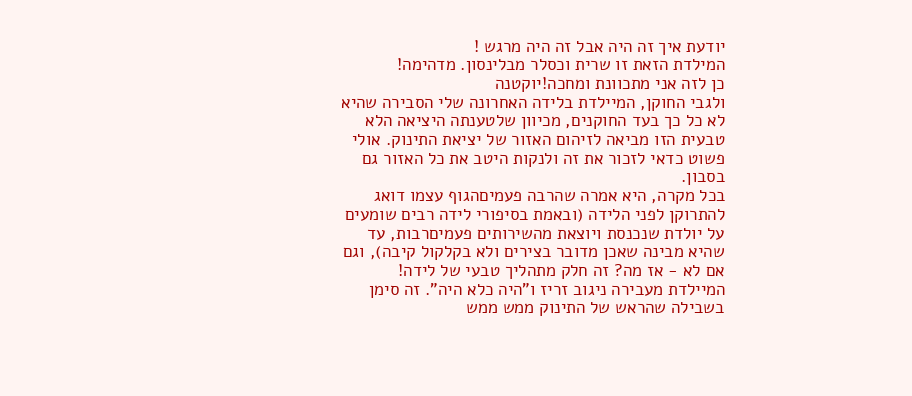יודעת איך זה היה אבל זה היה מרגש !
המילדת הזאת זו שרית וכסלר מבלינסון. מדהימה!
כן לזה אני מתכוונת ומחכה!יוקטנה
ולגבי החוקן, המיילדת בלידה האחרונה שלי הסבירה שהיא לא כל כך בעד החוקנים, מכיוון שלטענתה היציאה הלא טבעית הזו מביאה לזיהום האזור של יציאת התינוק. אולי פשוט כדאי לזכור את זה ולנקות היטב את כל האזור גם בסבון.
בכל מקרה, היא אמרה שהרבה פעמיםהגוף עצמו דואג להתרוקן לפני הלידה (ובאמת בסיפורי לידה רבים שומעים על יולדת שנכנסת ויוצאת מהשירותים פעמיםרבות, עד שהיא מבינה שאכן מדובר בצירים ולא בקלקול קיבה), וגם אם לא - אז מה? זה חלק מתהליך טבעי של לידה! המיילדת מעבירה ניגוב זריז ו"היה כלא היה". זה סימן בשבילה שהראש של התינוק ממש ממש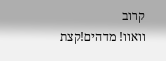קרוב
וואוו! מדהים!קצת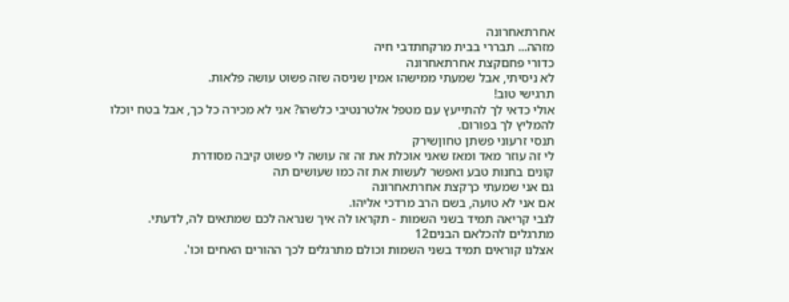אחרתאחרונה
מזהה... תבררי בבית מרקחתדבי חיה
כדורי פחםקצת אחרתאחרונה
לא ניסיתי, אבל שמעתי ממישהו אמין שניסה שזה פשוט עושה פלאות.
תרגישי טוב!
אולי כדאי לך להתייעץ עם מטפל אלטרנטיבי כלשהו? אני לא מכירה כל כך, אבל בטח יוכלו להמליץ לך בפורום.
תנסי זרעוני פשתן טחוןשירק
לי זה עוזר מאד ומאז שאני אוכלת את זה זה עושה לי פשוט קיבה מסודרת
קונים בחנות טבע ואפשר לעשות את זה כמו שעושים תה
גם אני שמעתי כךקצת אחרתאחרונה
אם אני לא טועה, בשם הרב מרדכי אליהו.
לגבי קריאה תמיד בשני השמות - תקראו לה איך שנראה לכם שמתאים לה, לדעתי.
מתרגלים להכלאם הבנים12
אצלנו קוראים תמיד בשני השמות וכולם מתרגלים לכך ההורים האחים וכו'.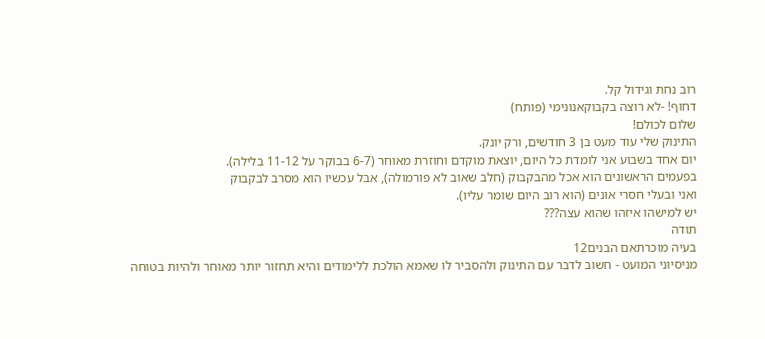רוב נחת וגידול קל.
דחוף! -לא רוצה בקבוקאנונימי (פותח)
שלום לכולם!
התינוק שלי עוד מעט בן 3 חודשים, ורק יונק.
יום אחד בשבוע אני לומדת כל היום, יוצאת מוקדם וחוזרת מאוחר (6-7 בבוקר על 11-12 בלילה).
בפעמים הראשונים הוא אכל מהבקבוק (חלב שאוב לא פורמולה), אבל עכשיו הוא מסרב לבקבוק
ואני ובעלי חסרי אונים (הוא רוב היום שומר עליו).
יש למישהו איזהו שהוא עצה???
תודה
בעיה מוכרתאם הבנים12
מניסיוני המועט - חשוב לדבר עם התינוק ולהסביר לו שאמא הולכת ללימודים והיא תחזור יותר מאוחר ולהיות בטוחה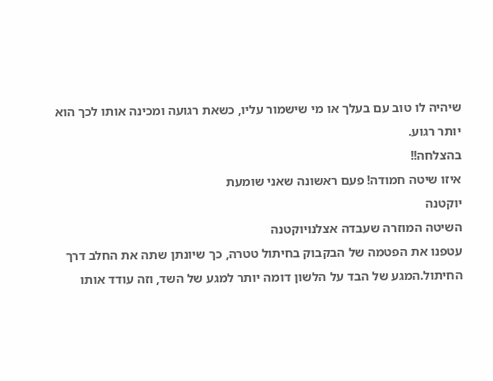שיהיה לו טוב עם בעלך או מי שישמור עליו, כשאת רגועה ומכינה אותו לכך הוא יותר רגוע.
בהצלחה!!
איזו שיטה חמודה! פעם ראשונה שאני שומעת
יוקטנה
השיטה המוזרה שעבדה אצלנויוקטנה
עטפנו את הפטמה של הבקבוק בחיתול טטרה, כך שיונתן שתה את החלב דרך החיתול.המגע של הבד על הלשון דומה יותר למגע של השד, וזה עודד אותו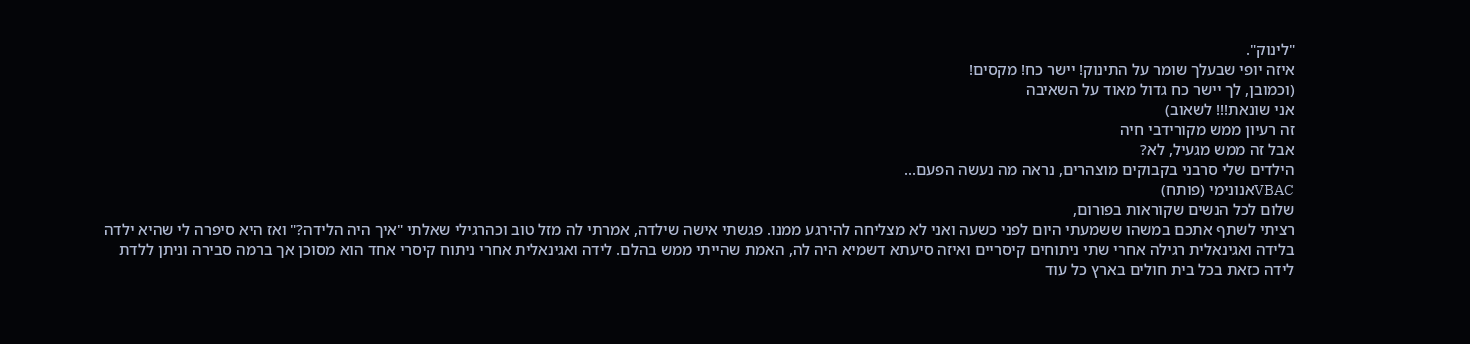"לינוק".
איזה יופי שבעלך שומר על התינוק! יישר כח! מקסים!
(וכמובן, לך יישר כח גדול מאוד על השאיבה
אני שונאת!!! לשאוב)
זה רעיון ממש מקורידבי חיה
אבל זה ממש מגעיל, לא?
הילדים שלי סרבני בקבוקים מוצהרים, נראה מה נעשה הפעם...
VBACאנונימי (פותח)
שלום לכל הנשים שקוראות בפורום,
רציתי לשתף אתכם במשהו ששמעתי היום לפני כשעה ואני לא מצליחה להירגע ממנו. פגשתי אישה שילדה, אמרתי לה מזל טוב וכהרגילי שאלתי "איך היה הלידה?" ואז היא סיפרה לי שהיא ילדה בלידה ואגינאלית רגילה אחרי שתי ניתוחים קיסריים ואיזה סיעתא דשמיא היה לה, האמת שהייתי ממש בהלם. לידה ואגינאלית אחרי ניתוח קיסרי אחד הוא מסוכן אך ברמה סבירה וניתן ללדת לידה כזאת בכל בית חולים בארץ כל עוד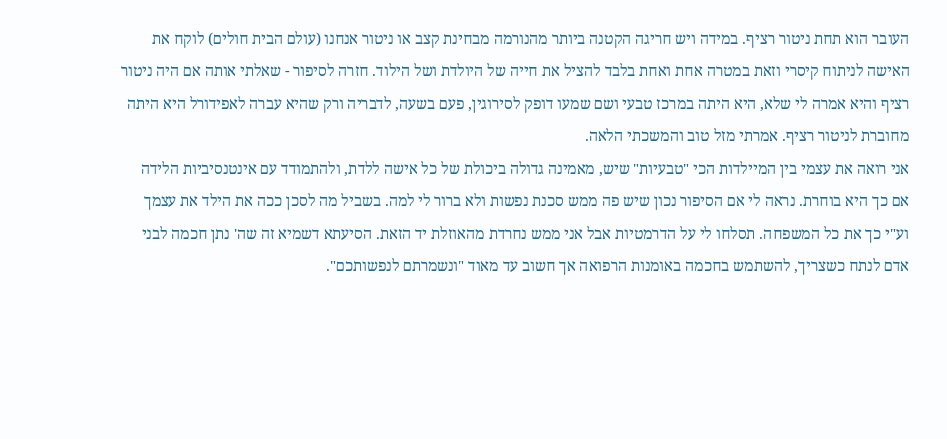העובר הוא תחת ניטור רציף. במידה ויש חריגה הקטנה ביותר מהנורמה מבחינת קצב או ניטור אנחנו (עולם הבית חולים) לוקח את האישה לניתוח קיסרי וזאת במטרה אחת ואחת בלבד להציל את חייה של היולדת ושל הילוד. חזרה לסיפור - שאלתי אותה אם היה ניטור רציף והיא אמרה לי שלא, היא היתה במרכז טבעי ושם שמעו דופק לסירוגין, פעם בשעה, לדבריה ורק שהיא עברה לאפידורל היא היתה מחוברת לניטור רציף. אמרתי מזל טוב והמשכתי הלאה.
אני רואה את עצמי בין המיילדות הכי "טבעיות" שיש, מאמינה גדולה ביכולת של כל אישה ללדת, ולהתמודד עם אינטנסיביות הלידה אם כך היא בוחרת. נראה לי אם הסיפור נכון שיש פה ממש סכנת נפשות ולא ברור לי למה. בשביל מה לסכן ככה את הילד את עצמך וע"י כך את כל המשפחה. תסלחו לי על הדרמטיות אבל אני ממש נחרדת מהאוזלת יד הזאת. הסיעתא דשמיא זה שה' נתן חכמה לבני אדם לנתח כשצריך, להשתמש בחכמה באומנות הרפואה אך חשוב עד מאוד "ונשמרתם לנפשותכם".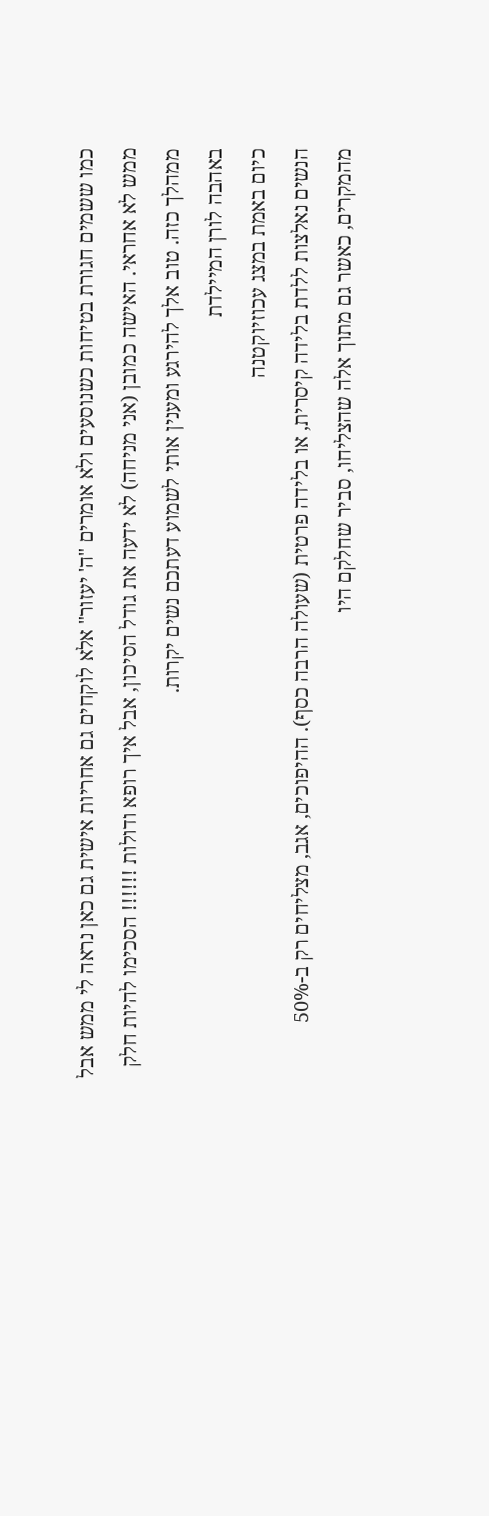כמו ששמים חגורת בטיחות כשנוסעים ולא אומרים "ה' יעזור" אלא לוקחים גם אחריות אישית גם כאן נראה לי ממש אבל ממש לא אחראי. האישה כמובן (אני מניחה) לא ידעה את גודל הסיכון, אבל איך רופא ודולות !!!!!! הסכימו להיות חלק ממהלך כזה. טוב אלך להירגע ומענין אותי לשמוע דעתכם נשים יקרות.
באהבה לורן המיילדת
כיום באמת במצג עכוזיוקטנה
הנשים נאלצות ללדת בלידה קיסרית, או בלידה פרטית (שעולה הרבה כסף). ההיפוכים, אגב, מצליחים רק ב-50% מהמקרים, כאשר גם מתוך אלה שהצליחו, סביר שחלקם היו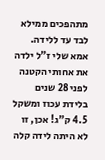מתהפכים ממילא לבד עד ללידה.
אמא שלי ז"ל ילדה את אחותי הקטנה לפני 28 שנים בלידת עכוז ומשקל 4.5 ק"ג! אכן, זו לא היתה לידה קלה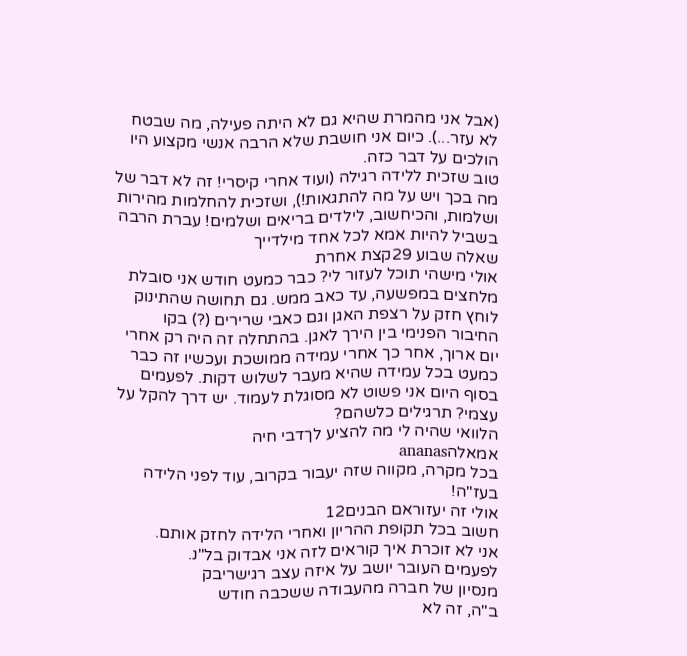(אבל אני מהמרת שהיא גם לא היתה פעילה, מה שבטח לא עזר...). כיום אני חושבת שלא הרבה אנשי מקצוע היו הולכים על דבר כזה.
טוב שזכית ללידה רגילה (ועוד אחרי קיסרי! זה לא דבר של מה בכך ויש על מה להתגאות!), ושזכית להחלמות מהירות ושלמות, והכיחשוב, לילדים בריאים ושלמים! עברת הרבה בשביל להיות אמא לכל אחד מילדייך
שאלה שבוע 29קצת אחרת
אולי מישהי תוכל לעזור לי? כבר כמעט חודש אני סובלת מלחצים במפשעה, עד כאב ממש. גם תחושה שהתינוק לוחץ חזק על רצפת האגן וגם כאבי שרירים (?) בקו החיבור הפנימי בין הירך לאגן. בהתחלה זה היה רק אחרי יום ארוך, אחר כך אחרי עמידה ממושכת ועכשיו זה כבר כמעט בכל עמידה שהיא מעבר לשלוש דקות. לפעמים בסוף היום אני פשוט לא מסוגלת לעמוד. יש דרך להקל על עצמי? תרגילים כלשהם?
הלוואי שהיה לי מה להציע לךדבי חיה
אמאלהananas
בכל מקרה, מקווה שזה יעבור בקרוב, עוד לפני הלידה בעז"ה!
אולי זה יעזוראם הבנים12
חשוב בכל תקופת ההריון ואחרי הלידה לחזק אותם.
אני לא זוכרת איך קוראים לזה אני אבדוק בל"נ.
לפעמים העובר יושב על איזה עצב רגישריבק
מנסיון של חברה מהעבודה ששכבה חודש
ב"ה, זה לא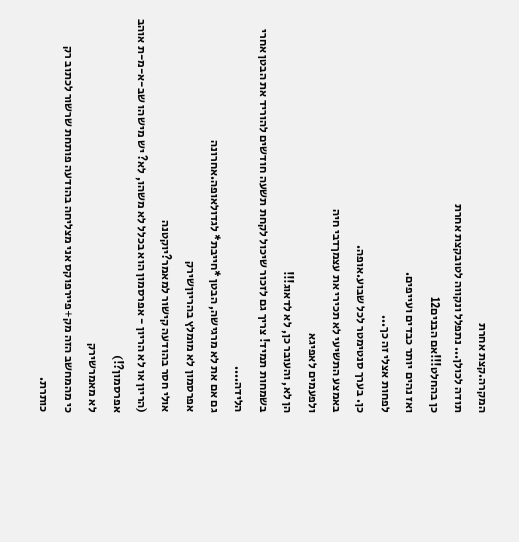המקרה.קצת אחרת
תודה לכולן... נתפלל ונקווה לטובקצת אחרת
כן בהחלט!!!אם הבנים12
ואז נהים יותר כבדים ועייפים.
לפחות אצלי זה כך...
כן. בערך סנטימטר לכל שבוע.אופה.
באמצע התשיעי לא תכירי את עצמךדבי חיה
ולפעמים לאפיגא
הן לא, והעובר כן, לא לדאוג!!!
בשמחות תמיד! צריך גם לזכור שיכול לקחת תשעה חודשים להוריד את הבטן אחרי הלידה....
גם אם את לא מרגישה, הבטן *חייבת* לגדולאופה.אחרונה
אפרסמון לא מומלץ בהריוןשירק
אולי חסר בהודעה קישור למאמר?יוקטנה
(הריון או לא הריון - אפרסמון הוא בכלל לא משהו, לא? יש מישהו שב-א-מ-ת אוהב אפרסמון?!)
לא מאמרשירק
כי מהמחשב הזה מק+פיירפוקס אני מצליחה בהודעה פותחת שרשור לכתוב רק כותרת.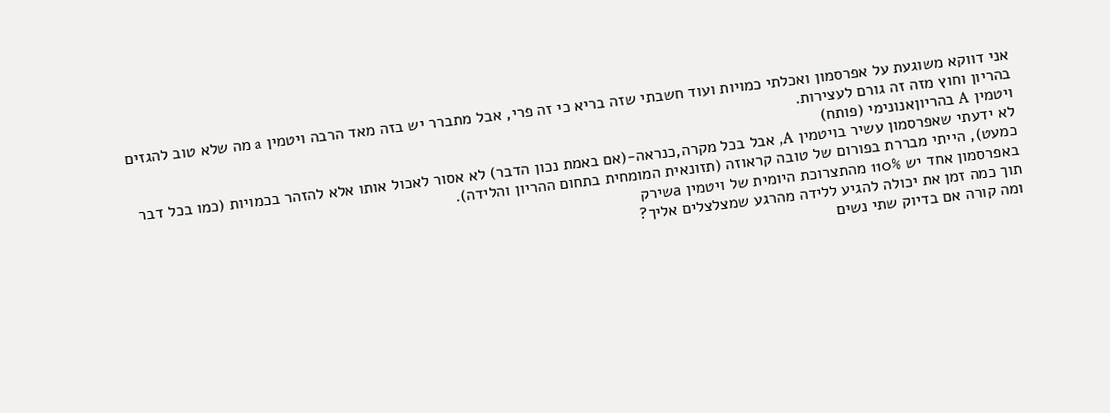אני דווקא משוגעת על אפרסמון ואכלתי כמויות ועוד חשבתי שזה בריא כי זה פרי, אבל מתברר יש בזה מאד הרבה ויטמין a מה שלא טוב להגזים בהריון וחוץ מזה זה גורם לעצירות.
ויטמין A בהריוןאנונימי (פותח)
לא ידעתי שאפרסמון עשיר בויטמין A, אבל בכל מקרה,כנראה-(אם באמת נכון הדבר) לא אסור לאכול אותו אלא להזהר בכמויות (כמו בכל דבר כמעט), הייתי מבררת בפורום של טובה קראוזה (תזונאית המומחית בתחום ההריון והלידה).
באפרסמון אחד יש 110% מהתצרוכת היומית של ויטמין aשירק
תוך כמה זמן את יכולה להגיע ללידה מהרגע שמצלצלים אליך?
ומה קורה אם בדיוק שתי נשים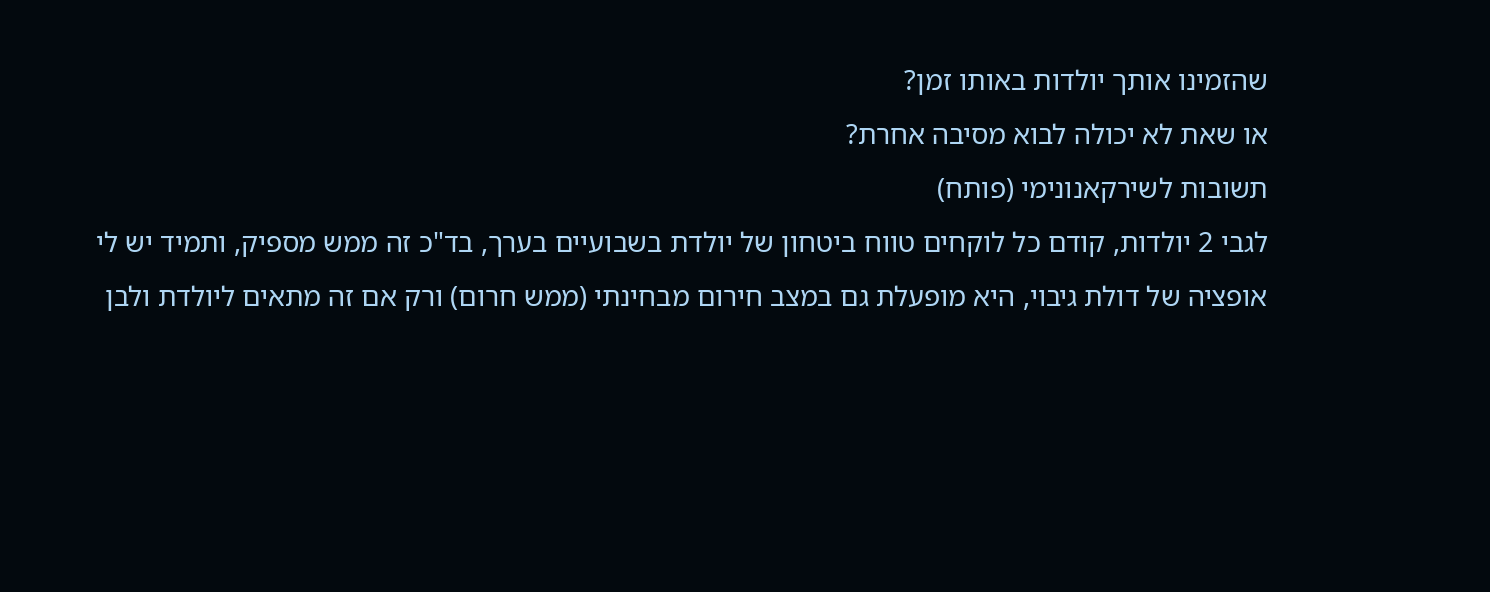שהזמינו אותך יולדות באותו זמן?
או שאת לא יכולה לבוא מסיבה אחרת?
תשובות לשירקאנונימי (פותח)
לגבי 2 יולדות, קודם כל לוקחים טווח ביטחון של יולדת בשבועיים בערך, בד"כ זה ממש מספיק, ותמיד יש לי אופציה של דולת גיבוי, היא מופעלת גם במצב חירום מבחינתי (ממש חרום) ורק אם זה מתאים ליולדת ולבן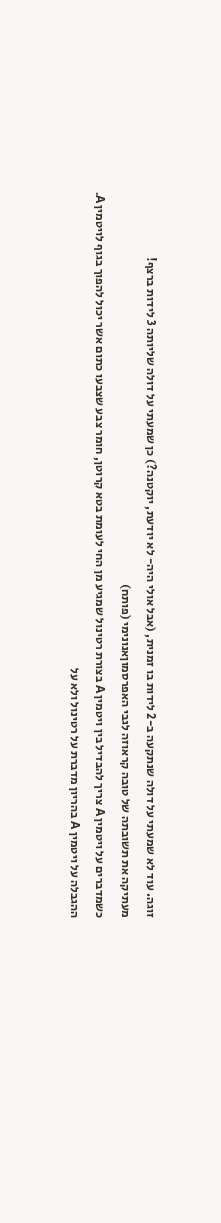זוגה. עוד לא שמעתי על דולה שנתקעה ב-2 לידות בו זמנית, (אבל אולי היה- לא יודעת, יוקטנה?) כן שמעתי על דולה שליותה 3 לידות ברצף!
מעתיקה את תשובתה של טובה קראוזה לגבי האפרסמוןאנונימי (פותח)
כשמדברים על ויטמין A צריך להבדיל בין ויטמין A בצורת רטינול שמגיע מן החי לעומת בטא קרוטן, חומר צבע שצבעו כתום אשר יכול להפוך בגוף לויטמין A.
ההגבלה על ויטמין A בהריון מדברת על רטינול ולא על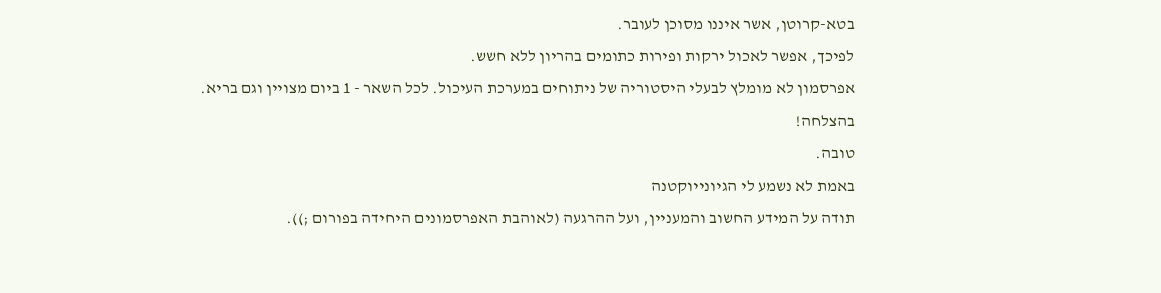בטא-קרוטן, אשר איננו מסוכן לעובר.
לפיכך, אפשר לאכול ירקות ופירות כתומים בהריון ללא חשש.
אפרסמון לא מומלץ לבעלי היסטוריה של ניתוחים במערכת העיכול. לכל השאר - 1 ביום מצויין וגם בריא.
בהצלחה!
טובה.
באמת לא נשמע לי הגיונייוקטנה
תודה על המידע החשוב והמעניין, ועל ההרגעה (לאוהבת האפרסמונים היחידה בפורום ;)).